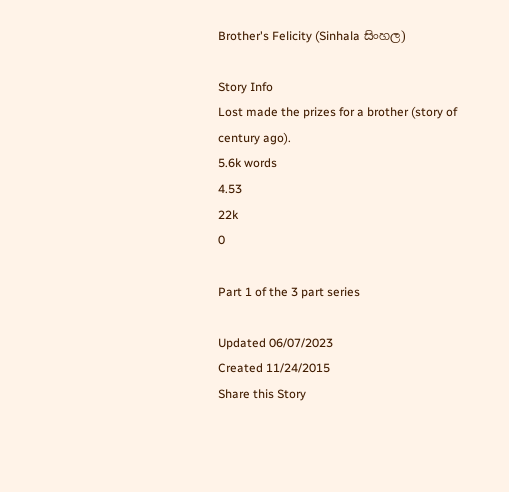Brother's Felicity (Sinhala සිංහල)

Story Info
Lost made the prizes for a brother (story of century ago).
5.6k words
4.53
22k
0

Part 1 of the 3 part series

Updated 06/07/2023
Created 11/24/2015
Share this Story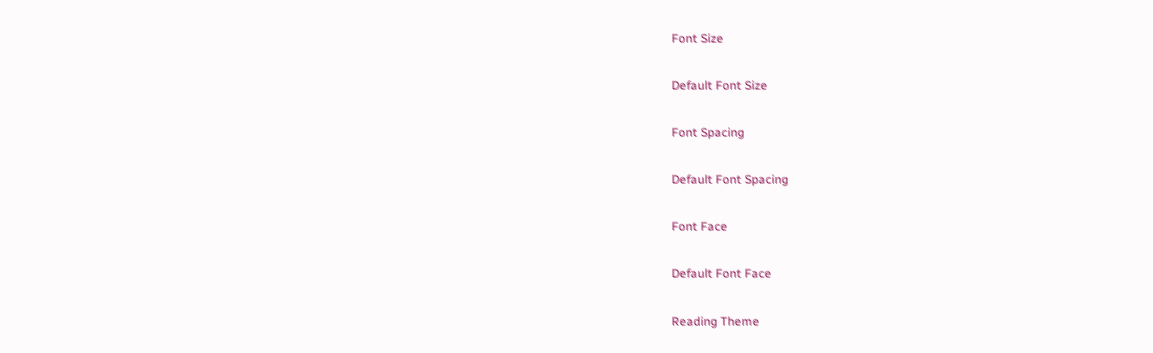Font Size

Default Font Size

Font Spacing

Default Font Spacing

Font Face

Default Font Face

Reading Theme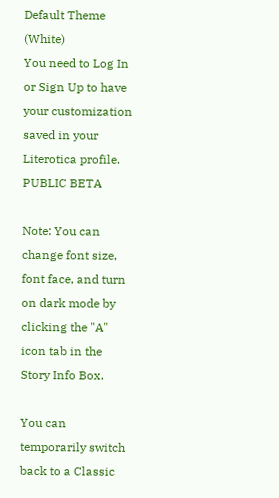Default Theme (White)
You need to Log In or Sign Up to have your customization saved in your Literotica profile.
PUBLIC BETA

Note: You can change font size, font face, and turn on dark mode by clicking the "A" icon tab in the Story Info Box.

You can temporarily switch back to a Classic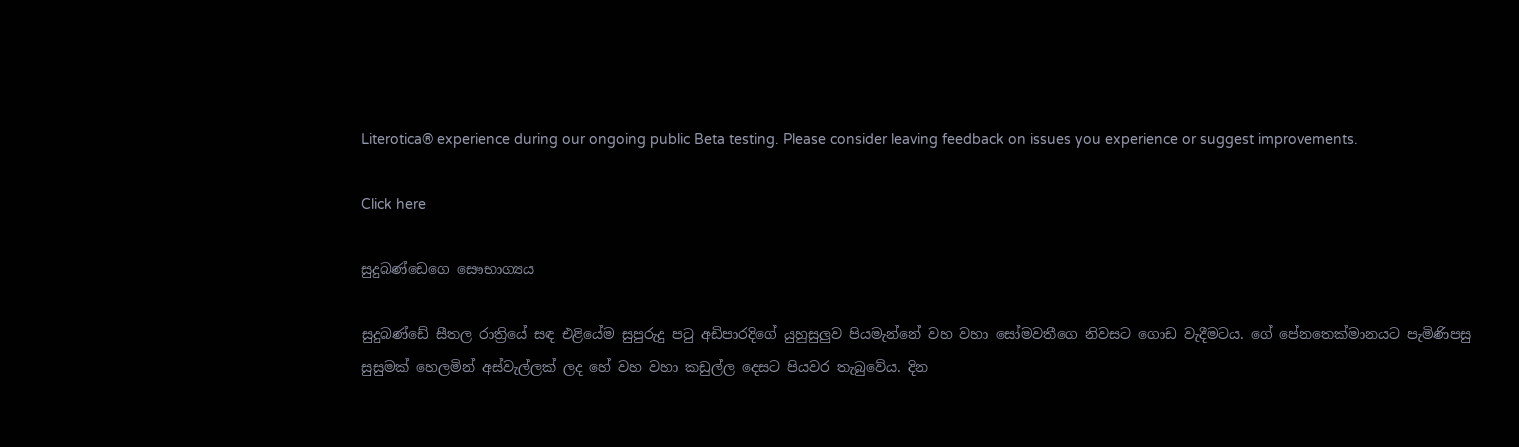Literotica® experience during our ongoing public Beta testing. Please consider leaving feedback on issues you experience or suggest improvements.

Click here

සුදුබණ්ඩෙගෙ සෞභාග්‍යය

සුදුබණ්ඩේ සීතල රාත්‍රියේ සඳ එළියේම සුපුරුදු පටු අඩිපාරදිගේ යුහුසුලුව පියමැන්නේ වහ වහා සෝමවතීගෙ නිවසට ගොඩ වැදීමටය. ගේ පේනතෙක්මානයට පැමිණිපසු සුසුමක් හෙලමින් අස්වැල්ලක් ලද හේ වහ වහා කඩුල්ල දෙසට පියවර තැබුවේය. දින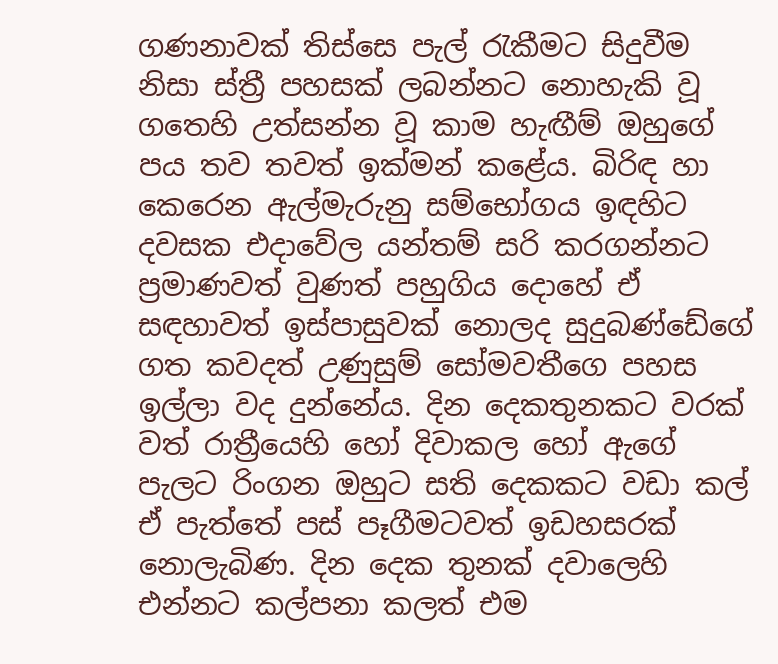ගණනාවක් තිස්සෙ පැල් රැකීමට සිදුවීම නිසා ස්ත්‍රී පහසක් ලබන්නට නොහැකි වූ ගතෙහි උත්සන්න වූ කාම හැඟීම් ඔහුගේ පය තව තවත් ඉක්මන් කළේය. බිරිඳ හා කෙරෙන ඇල්මැරුනු සම්භෝගය ඉඳහිට දවසක එදාවේල යන්තම් සරි කරගන්නට ප්‍රමාණවත් වුණත් පහුගිය දොහේ ඒ සඳහාවත් ඉස්පාසුවක් නොලද සුදුබණ්ඩේගේ ගත කවදත් උණුසුම් සෝමවතීගෙ පහස ඉල්ලා වද දුන්නේය. දින දෙකතුනකට වරක් වත් රාත්‍රීයෙහි හෝ දිවාකල හෝ ඇගේ පැලට රිංගන ඔහුට සති දෙකකට වඩා කල් ඒ පැත්තේ පස් පෑගීමටවත් ඉඩහසරක් නොලැබිණ. දින දෙක තුනක් දවාලෙහි එන්නට කල්පනා කලත් එම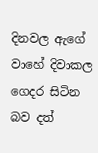දිනවල ඇගේ වාහේ දිවාකල ගෙදර සිටින බව දත්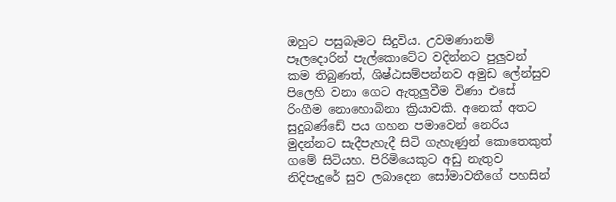ඔහුට පසුබෑමට සිදුවිය. උවමණානම් පෑලදොරින් පැල්කොටේට වදින්නට පුලුවන් කම තිබුණත්, ශිෂ්ඨසම්පන්නව අමුඩ ලේන්සුව පිලෙහි වනා ගෙට ඇතුලුවීම විණා එසේ රිංගීම නොහොබිනා ක්‍රියාවකි. අනෙක් අතට සුදුබණ්ඩේ පය ගහන පමාවෙන් නෙරිය මුදන්නට සැදීපැහැදී සිටි ගැහැණුන් කොතෙකුත් ගමේ සිටියහ. පිරිමියෙකුට අඩු නැතුව නිදිපැදුරේ සුව ලබාදෙන සෝමාවතීගේ පහසින්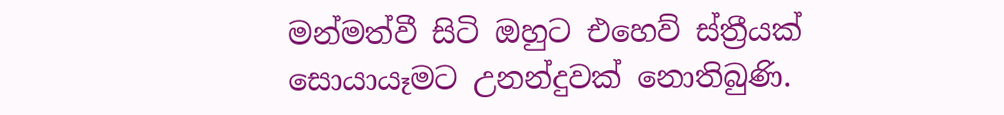මන්මත්වී සිටි ඔහුට එහෙව් ස්ත්‍රීයක් සොයායෑමට උනන්දුවක් නොතිබුණි.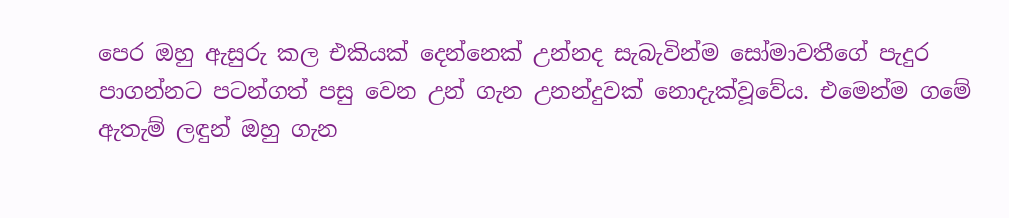පෙර ඔහු ඇසුරු කල එකියක් දෙන්නෙක් උන්නද සැබැවින්ම සෝමාවතීගේ පැදුර පාගන්නට පටන්ගත් පසු වෙන උන් ගැන උනන්දුවක් නොදැක්වූවේය. එමෙන්ම ගමේ ඇතැම් ලඳුන් ඔහු ගැන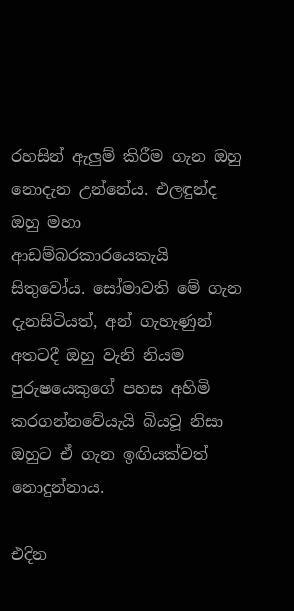රහසින් ඇලුම් කිරීම ගැන ඔහු නොදැන උන්නේය. එලඳුන්ද ඔහු මහා ආඩම්බරකාරයෙකැයි සිතුවෝය. සෝමාවති මේ ගැන දැනසිටියත්, අන් ගැහැණුන් අතටදී ඔහු වැනි නියම පුරුෂයෙකුගේ පහස අහිමි කරගන්නවේයැයි බියවූ නිසා ඔහුට ඒ ගැන ඉඟියක්වත් නොදුන්නාය.

එදින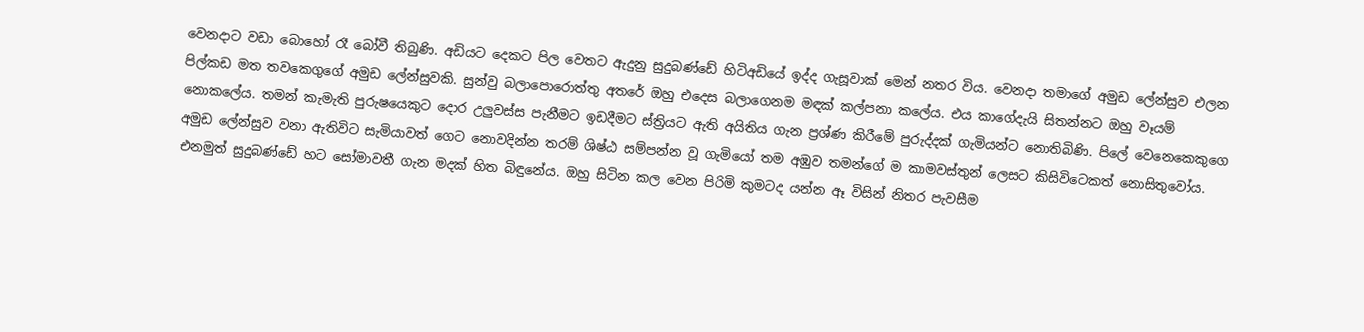වෙනදාට වඩා බොහෝ රෑ බෝවී තිබුණි. අඩියට දෙකට පිල වෙතට ඇදුනු සුදුබණ්ඩේ හිටිඅඩියේ ඉද්ද ගැසූවාක් මෙන් නතර විය. වෙනදා තමාගේ අමුඩ ලේන්සුව එලන පිල්කඩ මත තවකෙගුගේ අමුඩ ලේන්සුවකි. සුන්වු බලාපොරොත්තු අතරේ ඔහු එදෙස බලාගෙනම මඳක් කල්පනා කලේය. එය කාගේදැයි සිතන්නට ඔහු වෑයම් නොකලේය. තමන් කැමැති පුරුෂයෙකුට දොර උලුවස්ස පැනීමට ඉඩදීමට ස්ත්‍රියට ඇති අයිතිය ගැන ප්‍රශ්ණ කිරීමේ පුරුද්දක් ගැමියන්ට නොතිබිණි. පිලේ වෙනෙකෙකුගෙ අමුඩ ලේන්සුව වනා ඇතිවිට සැමියාවත් ගෙට නොවදින්න තරම් ශිෂ්ඨ සම්පන්න වූ ගැමියෝ තම අඹුව තමන්ගේ ම කාමවස්තුන් ලෙසට කිසිවිටෙකත් නොසිතුවෝය. එනමුත් සුදුබණ්ඩේ හට සෝමාවතී ගැන මදක් හිත බිඳුනේය. ඔහු සිටින කල වෙන පිරිමි කුමටද යන්න ඈ විසින් නිතර පැවසීම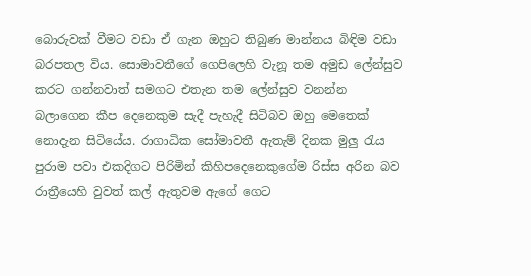බොරුවක් වීමට වඩා ඒ ගැන ඔහුට තිබුණ මාන්නය බිඳිම වඩා බරපතල විය. සොමාවතීගේ ගෙපිලෙහි වැනූ තම අමුඩ ලේන්සුව කරට ගන්නවාත් සමගට එතැන තම ලේන්සුව වනන්න බලාගෙන කීප දෙනෙකුම සැදී පැහැදී සිටිබව ඔහු මෙතෙක් නොදැන සිටියේය. රාගාධික සෝමාවතී ඇතැම් දිනක මුලු රැය පුරාම පවා එකදිගට පිරිමින් කිහිපදෙනෙකුගේම රිස්ස අරින බව රාත්‍රීයෙහි වුවත් කල් ඇතුවම ඇගේ ගෙට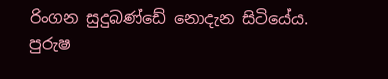රිංගන සුදුබණ්ඩේ නොදැන සිටියේය. පුරුෂ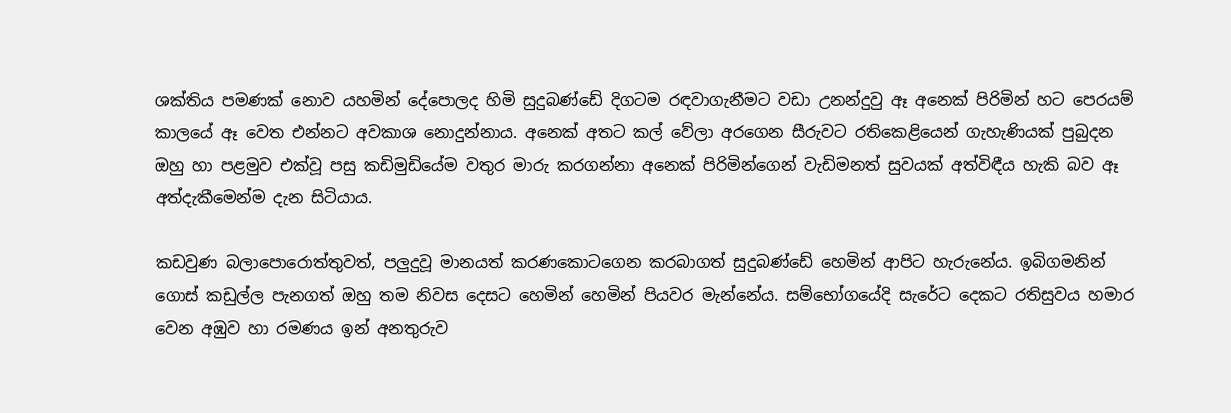ශක්තිය පමණක් නොව යහමින් දේපොලද හිමි සුදුබණ්ඩේ දිගටම රඳවාගැනීමට වඩා උනන්දුවු ඈ අනෙක් පිරිමින් හට පෙරයම් කාලයේ ඈ වෙත එන්නට අවකාශ නොදුන්නාය. අනෙක් අතට කල් වේලා අරගෙන සීරුවට රතිකෙළියෙන් ගැහැණියක් පුබුදන ඔහු හා පළමුව එක්වූ පසු කඩිමුඩියේම වතුර මාරු කරගන්නා අනෙක් පිරිමින්ගෙන් වැඩිමනත් සුවයක් අත්විඳීය හැකි බව ඈ අත්දැකීමෙන්ම දැන සිටියාය.

කඩවුණ බලාපොරොත්තුවත්, පලුදුවූ මානයත් කරණකොටගෙන කරබාගත් සුදුබණ්ඩේ හෙමින් ආපිට හැරුනේය. ඉබිගමනින් ගොස් කඩුල්ල පැනගත් ඔහු තම නිවස දෙසට හෙමින් හෙමින් පියවර මැන්නේය. සම්භෝගයේදි සැරේට දෙකට රතිසුවය හමාර වෙන අඹුව හා රමණය ඉන් අනතුරුව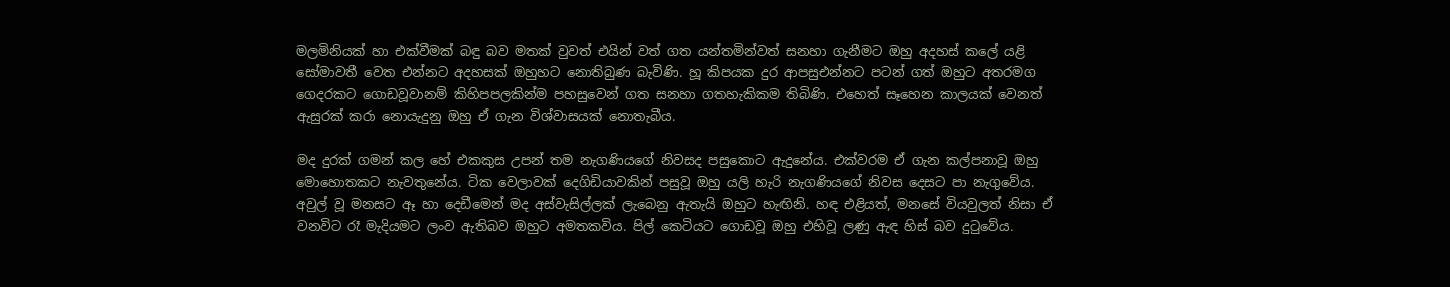මලමිනියක් හා එක්වීමක් බඳු බව මතක් වුවත් එයින් වත් ගත යන්තමින්වත් සනහා ගැනීමට ඔහු අදහස් කලේ යළි සෝමාවතී වෙත එන්නට අදහසක් ඔහුහට නොතිබුණ බැවිණි. හූ කිපයක දුර ආපසුඑන්නට පටන් ගත් ඔහුට අතරමග ගෙදරකට ගොඩවූවානම් කිහිපපලකින්ම පහසුවෙන් ගත සනහා ගතහැකිකම තිබිණි. එහෙත් සෑහෙන කාලයක් වෙනත් ඇසුරක් කරා නොයැදුනු ඔහු ඒ ගැන විශ්වාසයක් නොතැබීය.

මද දුරක් ගමන් කල හේ එකකුස උපන් තම නැගණියගේ නිවසද පසුකොට ඇදුනේය. එක්වරම ඒ ගැන කල්පනාවූ ඔහු මොහොතකට නැවතුනේය. ටික වෙලාවක් දෙගිඩියාවකින් පසුවූ ඔහු යලි හැරි නැගණියගේ නිවස දෙසට පා නැගුවේය. අවුල් වූ මනසට ඈ හා දෙඩීමෙන් මද අස්වැසිල්ලක් ලැබෙනු ඇතැයි ඔහුට හැඟිනි. හඳ එළියත්, මනසේ වියවුලත් නිසා ඒ වනවිට රෑ මැදියමට ලංව ඇතිබව ඔහුට අමතකවිය. පිල් කෙටියට ගොඩවූ ඔහු එහිවූ ලණු ඇඳ හිස් බව දුටුවේය.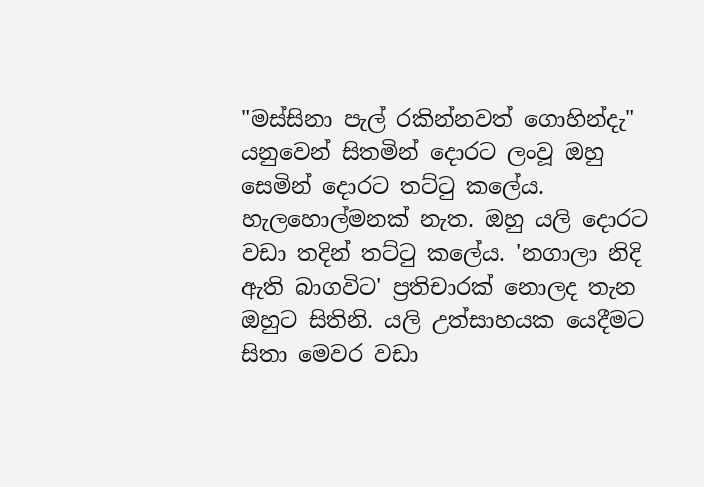"මස්සිනා පැල් රකින්නවත් ගොහින්දැ" යනුවෙන් සිතමින් දොරට ලංවූ ඔහු සෙමින් දොරට තට්ටු කලේය. හැලහොල්මනක් නැත. ඔහු යලි දොරට වඩා තදින් තට්ටු කලේය. 'නගාලා නිදි ඇති බාගවිට' ප්‍රතිචාරක් නොලද තැන ඔහුට සිතිනි. යලි උත්සාහයක යෙදීමට සිතා මෙවර වඩා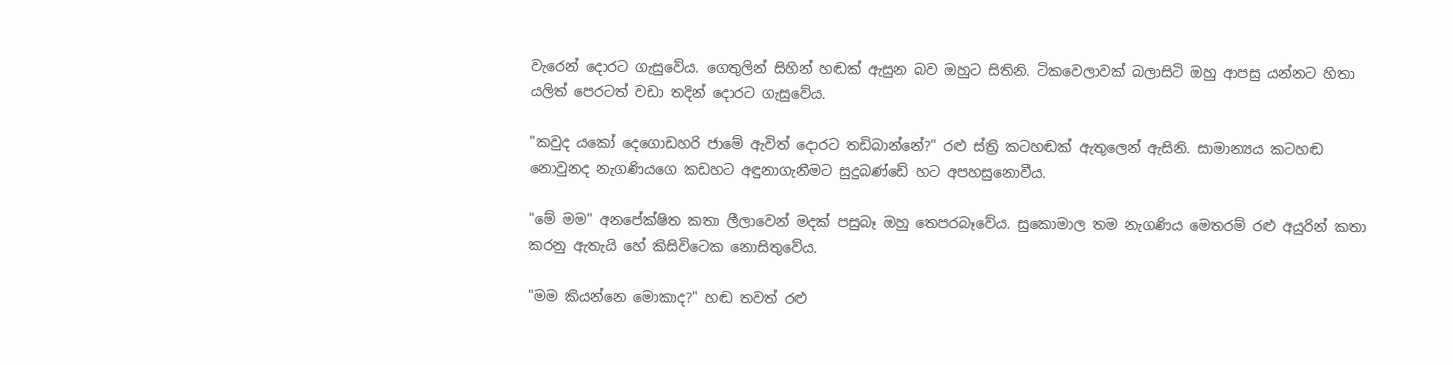වැරෙන් දොරට ගැසුවේය. ගෙතුලින් සිහින් හඬක් ඇසුන බව ඔහුට සිතිනි. ටිකවෙලාවක් බලාසිටි ඔහු ආපසු යන්නට හිතා යලිත් පෙරටත් වඩා තදින් දොරට ගැසුවේය.

"කවුද යකෝ දෙගොඩහරි ජාමේ ඇවිත් දොරට තඩිබාන්නේ?" රළු ස්ත්‍රි කටහඬක් ඇතුලෙන් ඇසිනි. සාමාන්‍යය කටහඬ නොවුනද නැගණියගෙ කඩහට අඳුනාගැනීමට සුදුබණ්ඩේ හට අපහසුනොවීය.

"මේ මම" අනපේක්ෂිත කතා ලීලාවෙන් මදක් පසුබෑ ඔහු තෙපරබෑවේය. සුකොමාල තම නැගණිය මෙතරම් රළු අයුරින් කතා කරනු ඇතැයි හේ කිසිවිටෙක නොසිතුවේය.

"මම කියන්නෙ මොකාද?" හඬ තවත් රළු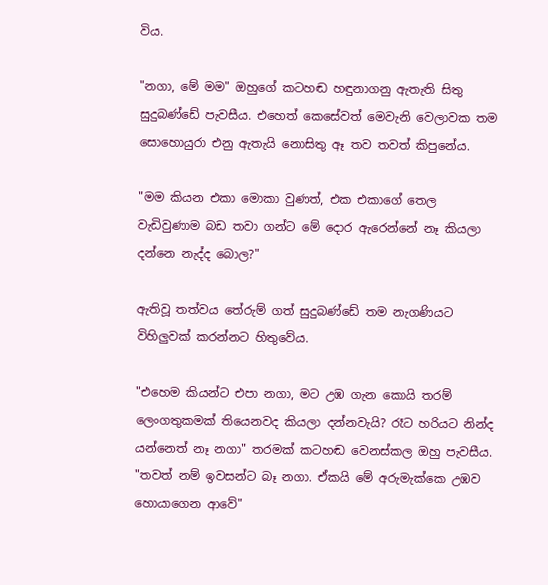විය.

"නගා, මේ මම" ඔහුගේ කටහඬ හඳුනාගනු ඇතැති සිතු සුදුබණ්ඩේ පැවසීය. එහෙත් කෙසේවත් මෙවැනි වෙලාවක තම සොහොයුරා එනු ඇතැයි නොසිතු ඈ තව තවත් කිපුනේය.

"මම කියන එකා මොකා වුණත්, එක එකාගේ තෙල වැඩිවුණාම බඩ තවා ගන්ට මේ දොර ඇරෙන්නේ නෑ කියලා දන්නෙ නැද්ද බොල?"

ඇතිවූ තත්වය තේරුම් ගත් සුදුබණ්ඩේ තම නැගණියට විහිලුවක් කරන්නට හිතුවේය.

"එහෙම කියන්ට එපා නගා, මට උඹ ගැන කොයි තරම් ලෙංගතුකමක් තියෙනවද කියලා දන්නවැයි? රෑට හරියට නින්ද යන්නෙත් නෑ නගා" තරමක් කටහඬ වෙනස්කල ඔහු පැවසීය. "තවත් නම් ඉවසන්ට බෑ නගා. ඒකයි මේ අරුමැක්කෙ උඹව හොයාගෙන ආවේ"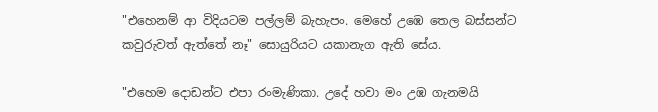"එහෙනම් ආ විදියටම පල්ලම් බැහැපං. මෙහේ උඹෙ තෙල බස්සන්ට කවුරුවත් ඇත්තේ නෑ" සොයුරියට යකානැග ඇති සේය.

"එහෙම දොඩන්ට එපා රංමැණිකා. උදේ හවා මං උඹ ගැනමයි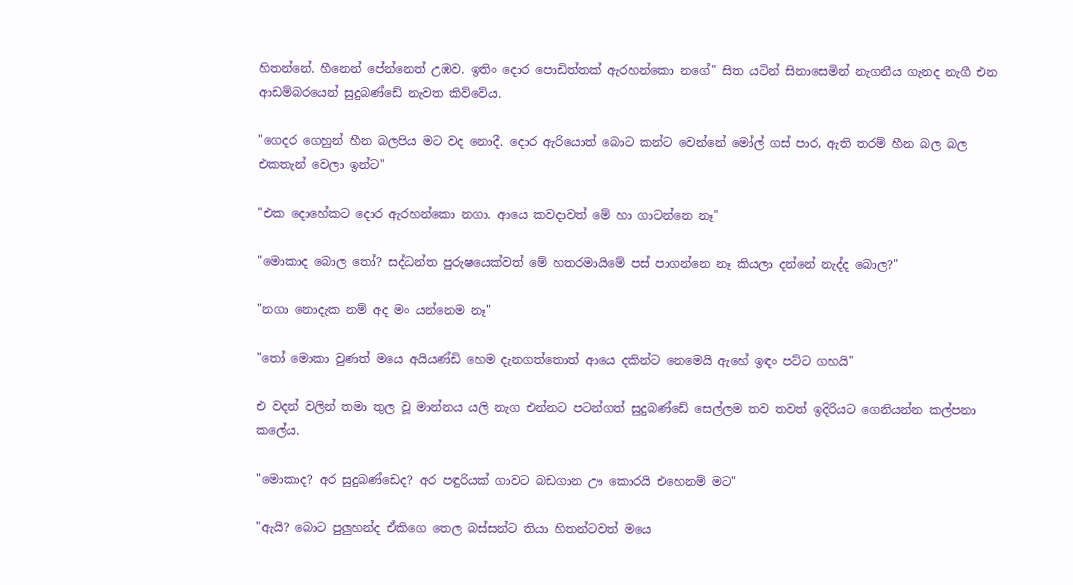හිතන්නේ. හීනෙන් පේන්නෙත් උඹව. ඉතිං දොර පොඩිත්තක් ඇරහන්කො නගේ" සිත යටින් සිනාසෙමින් නැගනීය ගැනද නැගී එන ආඩම්බරයෙන් සුදුබණ්ඩේ නැවත කිව්වේය.

"ගෙදර ගෙහුන් හීන බලපිය මට වද නොදී. දොර ඇරියොත් බොට කන්ට වෙන්නේ මෝල් ගස් පාර, ඇති තරම් හීන බල බල එකතැන් වෙලා ඉන්ට"

"එක දොහේකට දොර ඇරහන්කො නගා. ආයෙ කවදාවත් මේ හා ගාටන්නෙ නෑ"

"මොකාද බොල තෝ? සද්ධන්ත පුරුෂයෙක්වත් මේ හතරමායිමේ පස් පාගන්නෙ නෑ කියලා දන්නේ නැද්ද බොල?"

"නගා නොදැක නම් අද මං යන්නෙම නෑ"

"තෝ මොකා වුණත් මයෙ අයියණ්ඩි හෙම දැනගත්තොත් ආයෙ දකින්ට නෙමෙයි ඇහේ ඉඳං පට්ට ගහයි"

එ වදන් වලින් තමා තුල වූ මාන්නය යලි නැග එන්නට පටන්ගත් සුදුබණ්ඩේ සෙල්ලම තව තවත් ඉදිරියට ගෙනියන්න කල්පනා කලේය.

"මොකාද? අර සුදුබණ්ඩෙද? අර පඳුරියක් ගාවට බඩගාන ඌ කොරයි එහෙනම් මට"

"ඇයි? බොට පුලුහන්ද ඒකිගෙ තෙල බස්සන්ට තියා හිතන්ටවත් මයෙ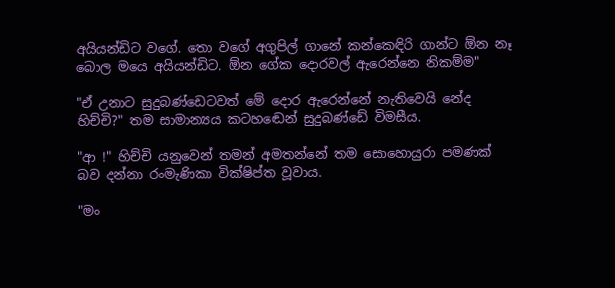අයියන්ඩිට වගේ. තො වගේ අගුපිල් ගානේ කන්කෙඳිරි ගාන්ට ඕන නෑ බොල මයෙ අයියන්ඩිට. ඕන ගේක දොරවල් ඇරෙන්නෙ නිකම්ම"

"ඒ උනාට සුදුබණ්ඩෙටවත් මේ දොර ඇරෙන්නේ නැතිවෙයි නේද හිච්චි?" තම සාමාන්‍යය කටහඬෙන් සුදුබණ්ඩේ විමසීය.

"ආ !" හිච්චි යනුවෙන් තමන් අමතන්නේ තම සොහොයුරා පමණක් බව දන්නා රංමැණිකා වික්ෂිප්ත වූවාය.

"මං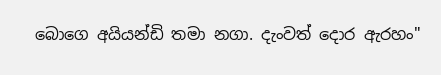බොගෙ අයියන්ඩි තමා නගා. දැංවත් දොර ඇරහං"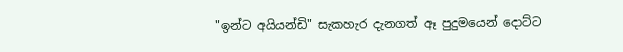"ඉන්ට අයියන්ඩි" සැකහැර දැනගත් ඈ පුදුමයෙන් දොට්ට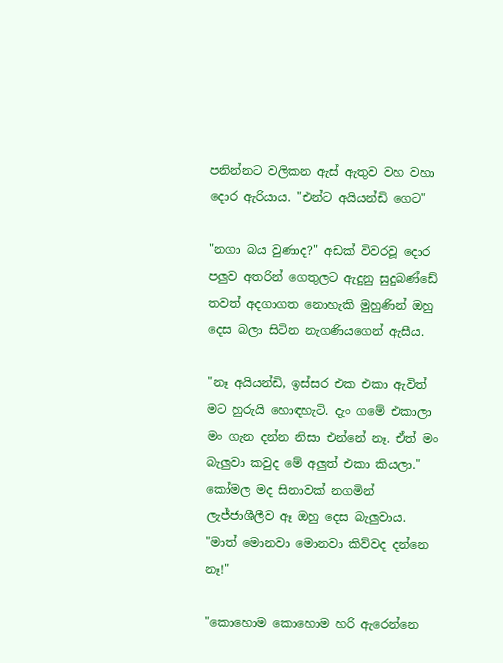පනින්නට වලිකන ඇස් ඇතුව වහ වහා දොර ඇරියාය. "එන්ට අයියන්ඩි ගෙට"

"නගා බය වුණාද?" අඩක් විවරවූ දොර පලුව අතරින් ගෙතුලට ඇදුනු සුදුබණ්ඩේ තවත් අදගාගත නොහැකි මුහුණින් ඔහු දෙස බලා සිටින නැගණියගෙන් ඇසීය.

"නෑ අයියන්ඩි, ඉස්සර එක එකා ඇවිත් මට හුරුයි හොඳහැටි. දැං ගමේ එකාලා මං ගැන දන්න නිසා එන්නේ නෑ. ඒත් මං බැලුවා කවුද මේ අලුත් එකා කියලා." කෝමල මද සිනාවක් නගමින් ලැජ්ජාශීලීව ඈ ඔහු දෙස බැලුවාය. "මාත් මොනවා මොනවා කිව්වද දන්නෙ නෑ!"

"කොහොම කොහොම හරි ඇරෙන්නෙ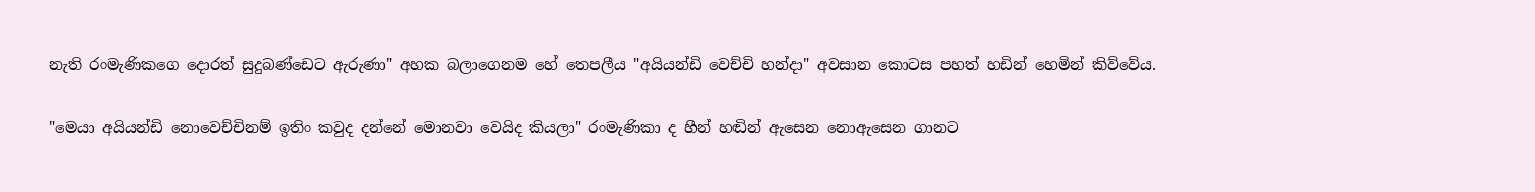නැති රංමැණිකගෙ දොරත් සුදුබණ්ඩෙට ඇරුණා" අහක බලාගෙනම හේ තෙපලීය "අයියන්ඩි වෙච්චි හන්දා" අවසාන කොටස පහත් හඩින් හෙමින් කිව්වේය.

"මෙයා අයියන්ඩි නොවෙච්චිනම් ඉතිං කවුද දන්නේ මොනවා වෙයිද කියලා" රංමැණිකා ද හීන් හඬින් ඇසෙන නොඇසෙන ගානට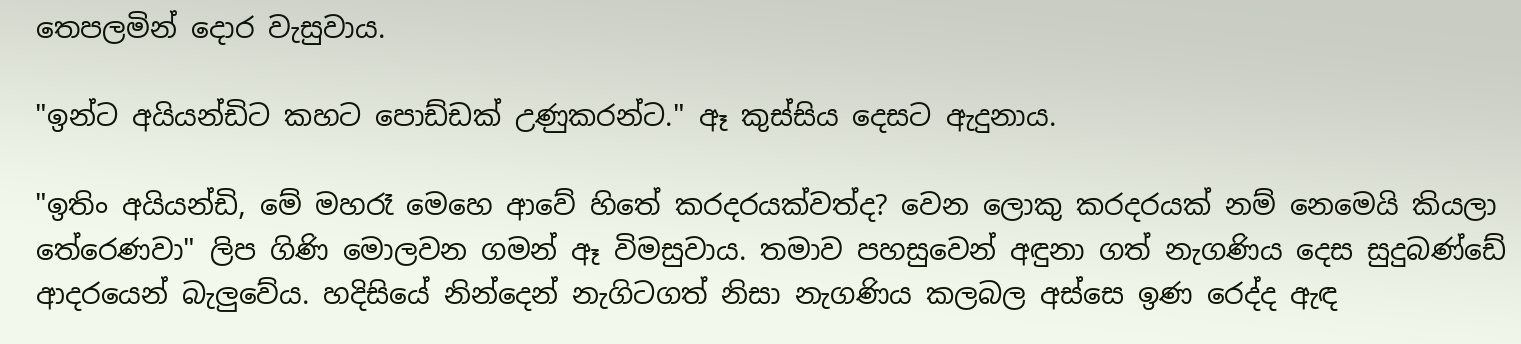තෙපලමින් දොර වැසුවාය.

"ඉන්ට අයියන්ඩිට කහට පොඩ්ඩක් උණුකරන්ට." ඈ කුස්සිය දෙසට ඇදුනාය.

"ඉතිං අයියන්ඩි, මේ මහරෑ මෙහෙ ආවේ හිතේ කරදරයක්වත්ද? වෙන ලොකු කරදරයක් නම් නෙමෙයි කියලා තේරෙණවා" ලිප ගිණි මොලවන ගමන් ඈ විමසුවාය. තමාව පහසුවෙන් අඳුනා ගත් නැගණිය දෙස සුදුබණ්ඩේ ආදරයෙන් බැලුවේය. හදිසියේ නින්දෙන් නැගිටගත් නිසා නැගණිය කලබල අස්සෙ ඉණ රෙද්ද ඇඳ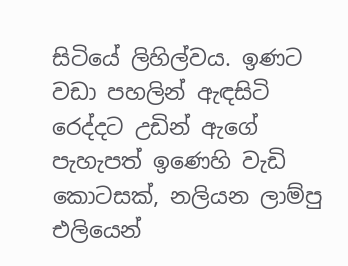සිටියේ ලිහිල්වය. ඉණට වඩා පහලින් ඇඳසිටි රෙද්දට උඩින් ඇගේ පැහැපත් ඉණෙහි වැඩි කොටසක්, නලියන ලාම්පු එලියෙන්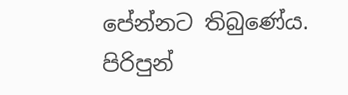පේන්නට තිබුණේය. පිරිපුන්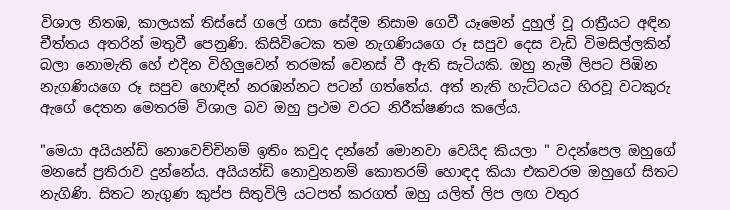විශාල නිතඹ, කාලයක් තිස්සේ ගලේ ගසා සේදීම නිසාම ගෙවී යෑමෙන් දුහුල් වූ රාත්‍රීයට අඳින චීත්තය අතරින් මතුවී පෙනුණි. කිසිවිටෙක තම නැගණියගෙ රූ සපුව දෙස වැඩි විමසිල්ලකින් බලා නොමැති හේ එදින විහිලුවෙන් තරමක් වෙනස් වී ඇති සැටියකි. ඔහු නැමී ලිපට පිඹින නැගණියගෙ රූ සපුව හොඳින් නරඹන්නට පටන් ගත්තේය. අත් නැති හැට්ටයට හිරවූ වටකුරු ඇගේ දෙතන මෙතරම් විශාල බව ඔහු ප්‍රථම වරට නිරීක්ෂණය කලේය.

"මෙයා අයියන්ඩි නොවෙච්චිනම් ඉතිං කවුද දන්නේ මොනවා වෙයිද කියලා " වදන්පෙල ඔහුගේ මනසේ ප්‍රතිරාව දුන්නේය. අයියන්ඩි නොවුනනම් කොතරම් හොඳද කියා එකවරම ඔහුගේ සිතට නැගිණි. සිතට නැගුණ කුප්ප සිතුවිලි යටපත් කරගත් ඔහු යලිත් ලිප ලඟ වතුර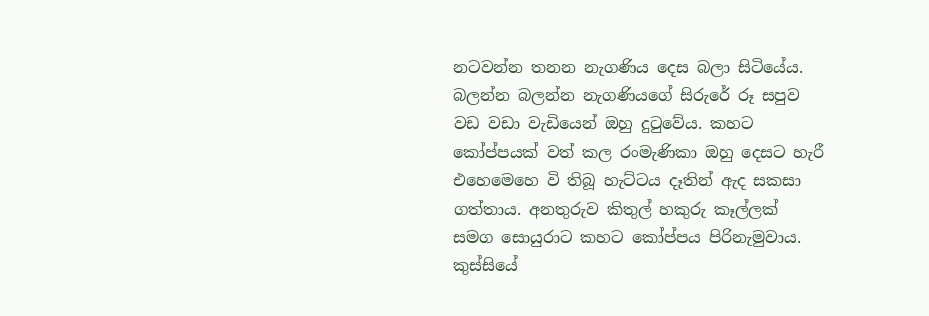නටවන්න තනන නැගණිය දෙස බලා සිටියේය. බලන්න බලන්න නැගණියගේ සිරුරේ රූ සපුව වඩ වඩා වැඩියෙන් ඔහු දුටුවේය. කහට කෝප්පයක් වත් කල රංමැණිකා ඔහු දෙසට හැරී එහෙමෙහෙ වි තිබූ හැට්ටය දෑතින් ඇද සකසා ගත්තාය. අනතුරුව කිතුල් හකුරු කෑල්ලක් සමග සොයුරාට කහට කෝප්පය පිරිනැමුවාය. කුස්සියේ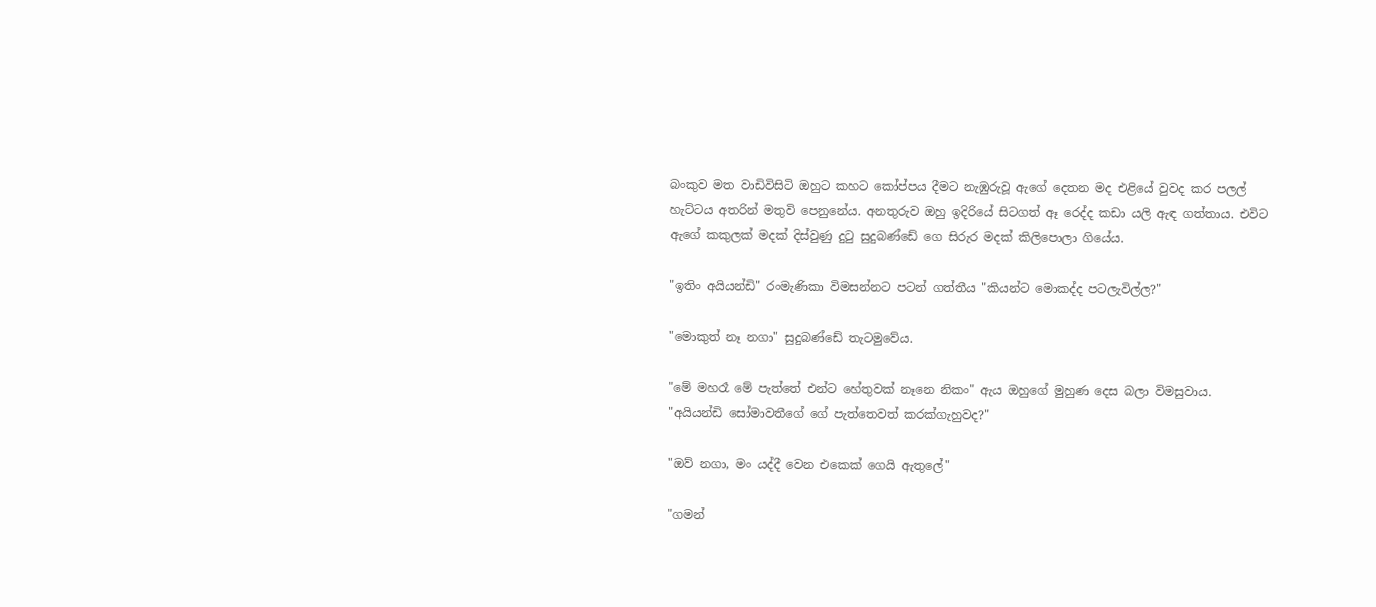බංකුව මත වාඩිවිසිටි ඔහුට කහට කෝප්පය දීමට නැඹුරුවූ ඇගේ දෙතන මද එළියේ වුවද කර පලල් හැට්ටය අතරින් මතුවි පෙනුනේය. අනතුරුව ඔහු ඉදිරියේ සිටගත් ඈ රෙද්ද කඩා යලි ඇඳ ගත්තාය. එවිට ඇගේ කකුලක් මදක් දිස්වුණු දුටු සුදුබණ්ඩේ ගෙ සිරුර මදක් කිලිපොලා ගියේය.

"ඉතිං අයියන්ඩි" රංමැණිකා විමසන්නට පටන් ගත්තීය "කියන්ට මොකද්ද පටලැවිල්ල?"

"මොකුත් නෑ නගා" සුදුබණ්ඩේ තැටමුවේය.

"මේ මහරෑ මේ පැත්තේ එන්ට හේතුවක් නෑනෙ නිකං" ඇය ඔහුගේ මුහුණ දෙස බලා විමසුවාය. "අයියන්ඩි සෝමාවතීගේ ගේ පැත්තෙවත් කරක්ගැහුවද?"

"ඔව් නගා, මං යද්දී වෙන එකෙක් ගෙයි ඇතුලේ"

"ගමන්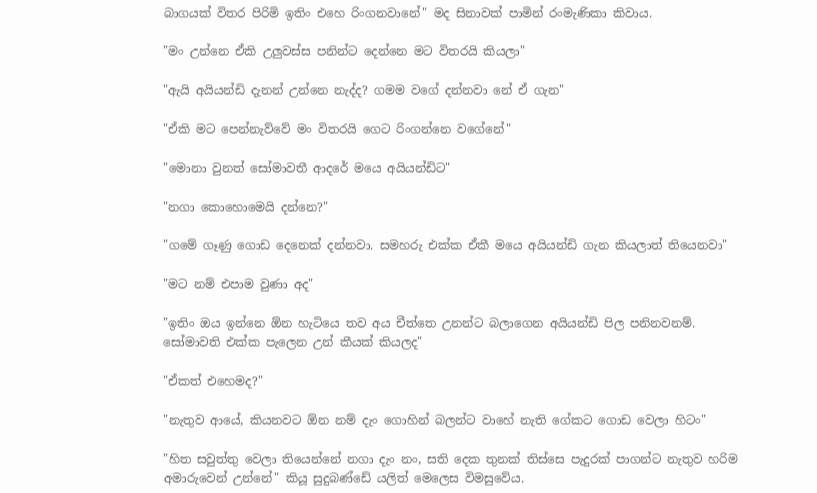බාගයක් විතර පිරිමි ඉතිං එහෙ රිංගනවානේ" මද සිනාවක් පාමින් රංමැණිකා කිවාය.

"මං උන්නෙ ඒකි උලුවස්ස පනින්ට දෙන්නෙ මට විතරයි කියලා"

"ඇයි අයියන්ඩි දැනන් උන්නෙ නැද්ද? ගමම වගේ දන්නවා නේ ඒ ගැන"

"ඒකි මට පෙන්නැව්වේ මං විතරයි ගෙට රිංගන්නෙ වගේනේ"

"මොනා වුනත් සෝමාවතී ආදරේ මයෙ අයියන්ඩිට"

"නගා කොහොමෙයි දන්නෙ?"

"ගමේ ගෑණු ගොඩ දෙනෙක් දන්නවා. සමහරු එක්ක ඒකී මයෙ අයියන්ඩි ගැන කියලාත් තියෙනවා"

"මට නම් එපාම වුණා අද"

"ඉතිං ඔය ඉන්නෙ ඕන හැටියෙ තව අය චීත්තෙ උනන්ට බලාගෙන අයියන්ඩි පිල පනිනවනම්. සෝමාවති එක්ක පැලෙන උන් කීයක් කියලද"

"ඒකත් එහෙමද?"

"නැතුව ආයේ, කියනවට ඕන නම් දැං ගොහින් බලන්ට වාහේ නැති ගේකට ගොඩ වෙලා හිටං"

"හිත සවුත්තු වෙලා තියෙන්නේ නගා දැං නං, සති දෙක තුනක් තිස්සෙ පැදුරක් පාගන්ට නැතුව හරිම අමාරුවෙන් උන්නේ" කියූ සුදුබණ්ඩේ යලිත් මෙලෙස විමසුවේය.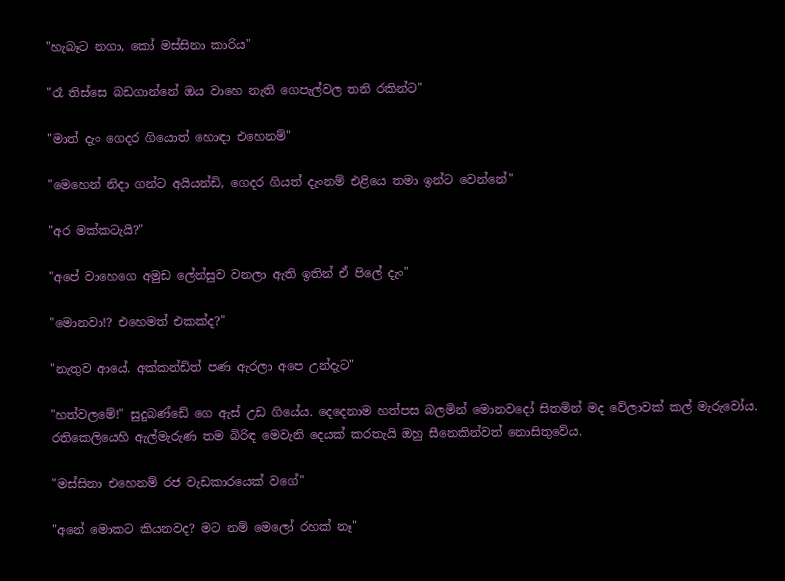"හැබෑට නගා, කෝ මස්සිනා කාරිය"

"රෑ තිස්සෙ බඩගාන්නේ ඔය වාහෙ නැති ගෙපැල්වල තනි රකින්ට"

"මාත් දැං ගෙදර ගියොත් හොඳා එහෙනම්"

"මෙහෙන් නිදා ගන්ට අයියන්ඩි, ගෙදර ගියත් දැංනම් එළියෙ තමා ඉන්ට වෙන්නේ"

"අර මක්කටැයි?"

"අපේ වාහෙගෙ අමුඩ ලේන්සුව වනලා ඇති ඉතින් ඒ පිලේ දැං"

"මොනවා!? එහෙමත් එකක්ද?"

"නැතුව ආයේ. අක්කන්ඩිත් පණ ඇරලා අපෙ උන්දැට"

"හත්වලමේ!" සුදුබණ්ඩේ ගෙ ඇස් උඩ ගියේය. දෙදෙනාම හත්පස බලමින් මොනවදෝ සිතමින් මද වේලාවක් කල් මැරුවෝය. රතිකෙලියෙහි ඇල්මැරුණ තම බිරිඳ මෙවැනි දෙයක් කරතැයි ඔහු සීනෙකින්වත් නොසිතුවේය.

"මස්සිනා එහෙනම් රජ වැඩකාරයෙක් වගේ"

"අනේ මොකට කියනවද? මට නම් මෙලෝ රහක් නෑ"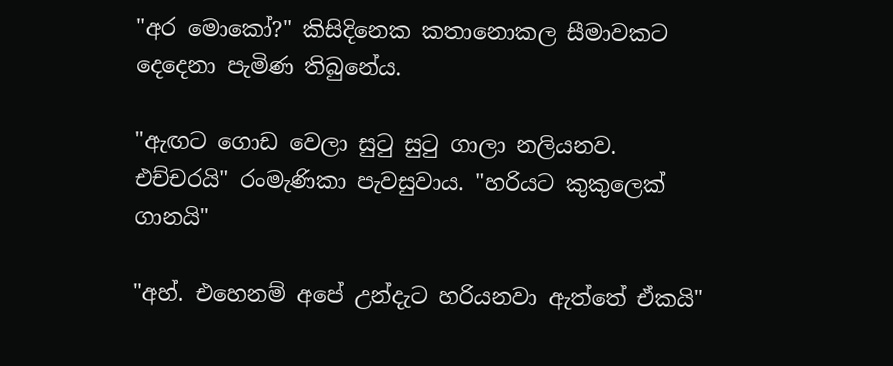"අර මොකෝ?" කිසිදිනෙක කතානොකල සීමාවකට දෙදෙනා පැමිණ තිබුනේය.

"ඇඟට ගොඩ වෙලා සුටු සුටු ගාලා නලියනව. එච්චරයි" රංමැණිකා පැවසුවාය. "හරියට කුකුලෙක් ගානයි"

"අහ්. එහෙනම් අපේ උන්දැට හරියනවා ඇත්තේ ඒකයි"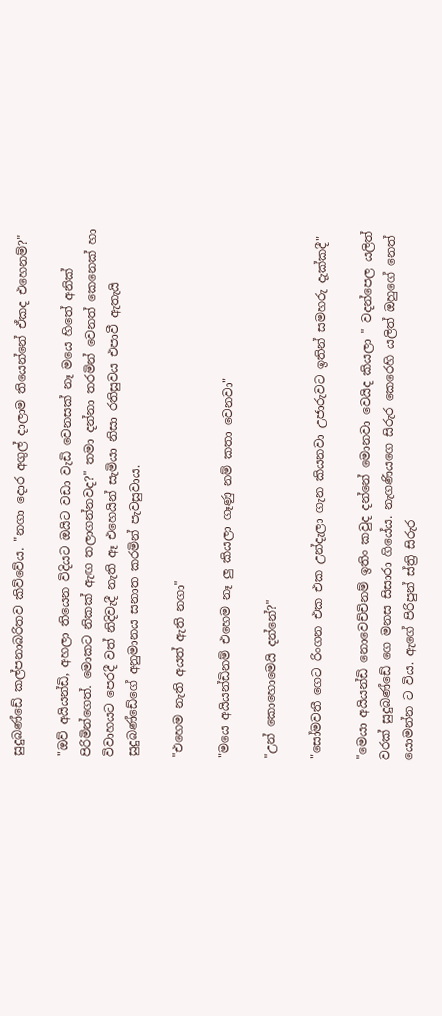සුදුබණ්ඩේ කල්පනාබරිතව කිව්වේය. "නගා දොර අගුල් දාලාම තියෙන්නේ ඒකද එහෙනම්?"

"ඔව් අයියන්ඩි, අහලා තියෙන විදියට ඔයිට වඩා වැඩි වෙනසක් නෑ මයෙ හිතේ අනික් පිරිමින්ගෙත්. මොකට නිකක් ඇඟ තලාගන්නවද?" තමා දන්නා තරමින් වෙනත් කෙනෙක් හා විවාහයට පෙරදී වත් නිදිවැදී නැති ඈ එහෙයින් සැමියා නිසා රතිසුවය එපාවී ඇතැයි සුදුබණ්ඩේගේ අනුමානය සනාත කරමින් පැවසුවාය.

"එහෙම නැති අයත් ඇති නගා"

"මයෙ අයියන්ඩිනම් එහෙම නෑ ලු කියලා ගෑණු නම් කතා වෙනවා"

"උන් කොහොමෙයි දන්නේ?"

"සෝමවතී ගෙට රිංගන එක එක උන්දැලා ගැන කියනවා උජාරුවට ඉතින් සමහරු දැක්කදී"

"මෙයා අයියන්ඩි නොවෙච්චිනම් ඉතිං කවුද දන්නේ මොනවා වෙයිද කියලා " වදන්පෙල යලිත් වරක් සුදුබණ්ඩේ ගෙ මනස සිසාරා ගියේය. නැගණියගෙ සිරුර කෙරෙහි යලිත් ඔහුගේ නෙත් යොමන්න ට විය. ඇගේ පිරිපුන් ස්ත්‍රි සිරුර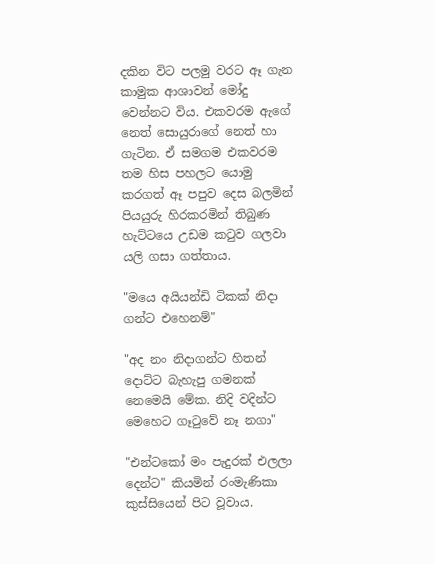දකින විට පලමු වරට ඈ ගැන කාමුක ආශාවන් මෝදු වෙන්නට විය. එකවරම ඇගේ නෙත් සොයුරාගේ නෙත් හා ගැටින. ඒ සමගම එකවරම තම හිස පහලට යොමු කරගත් ඈ පපුව දෙස බලමින් පියයුරු හිරකරමින් තිබුණ හැට්ටයෙ උඩම කටුව ගලවා යලි ගසා ගත්තාය.

"මයෙ අයියන්ඩි ටිකක් නිදා ගන්ට එහෙනම්"

"අද නං නිදාගන්ට හිතන් දොට්ට බැහැපු ගමනක් නෙමෙයි මේක. නිදි වදින්ට මෙහෙට ගෑටුවේ නෑ නගා"

"එන්ටකෝ මං පැදුරක් එලලා දෙන්ට" කියමින් රංමැණිකා කුස්සියෙන් පිට වූවාය.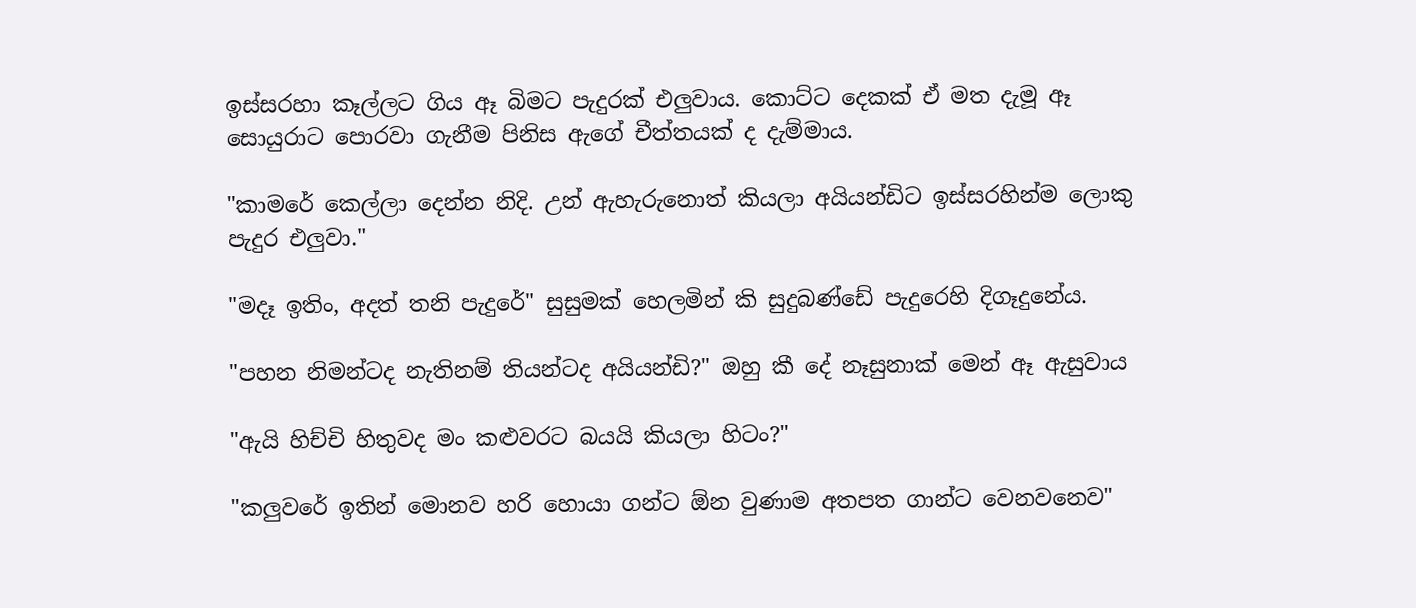ඉස්සරහා කෑල්ලට ගිය ඈ බිමට පැදුරක් එලුවාය. කොට්ට දෙකක් ඒ මත දැමූ ඈ සොයුරාට පොරවා ගැනීම පිනිස ඇගේ චීත්තයක් ද දැම්මාය.

"කාමරේ කෙල්ලා දෙන්න නිදි. උන් ඇහැරුනොත් කියලා අයියන්ඩිට ඉස්සරහින්ම ලොකු පැදුර එලුවා."

"මදෑ ඉතිං, අදත් තනි පැදුරේ" සුසුමක් හෙලමින් කි සුදුබණ්ඩේ පැදුරෙහි දිගෑදුනේය.

"පහන නිමන්ටද නැතිනම් තියන්ටද අයියන්ඩි?" ඔහු කී දේ නෑසුනාක් මෙන් ඈ ඇසුවාය

"ඇයි හිච්චි හිතුවද මං කළුවරට බයයි කියලා හිටං?"

"කලුවරේ ඉතින් මොනව හරි හොයා ගන්ට ඕන වුණාම අතපත ගාන්ට වෙනවනෙව"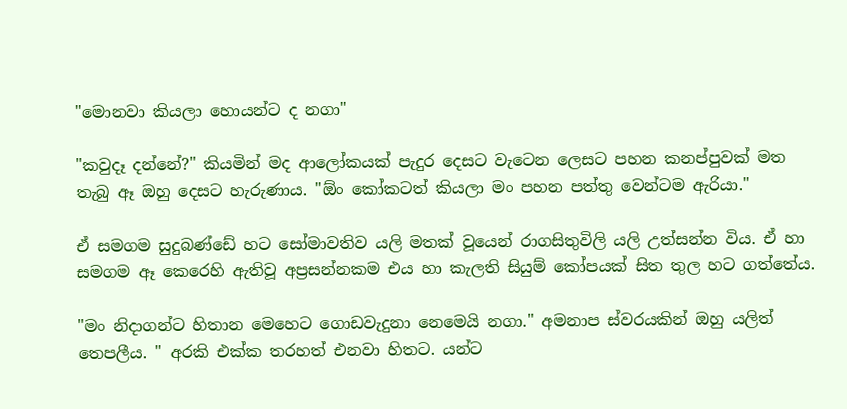"මොනවා කියලා හොයන්ට ද නගා"

"කවුදෑ දන්නේ?" කියමින් මද ආලෝකයක් පැදුර දෙසට වැටෙන ලෙසට පහන කනප්පුවක් මත තැබු ඈ ඔහු දෙසට හැරුණාය. "ඕං කෝකටත් කියලා මං පහන පත්තු වෙන්ටම ඇරියා."

ඒ සමගම සුදුබණ්ඩේ හට සෝමාවතිව යලි මතක් වූයෙන් රාගසිතුවිලි යලි උත්සන්න විය. ඒ හා සමගම ඈ කෙරෙහි ඇතිවූ අප්‍රසන්නකම එය හා කැලති සියුම් කෝපයක් සිත තුල හට ගත්තේය.

"මං නිදාගන්ට හිතාන මෙහෙට ගොඩවැදුනා නෙමෙයි නගා." අමනාප ස්වරයකින් ඔහු යලිත් තෙපලීය. " අරකි එක්ක තරහත් එනවා හිතට. යන්ට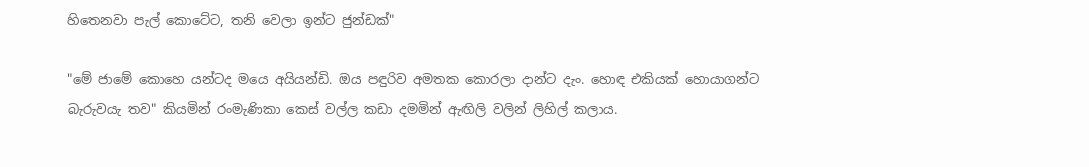හිතෙනවා පැල් කොටේට, තනි වෙලා ඉන්ට ජුන්ඩක්"

"මේ ජාමේ කොහෙ යන්ටද මයෙ අයියන්ඩි. ඔය පඳුරිව අමතක කොරලා දාන්ට දැං. හොඳ එකියක් හොයාගන්ට බැරුවයැ තව" කියමින් රංමැණිකා කෙස් වල්ල කඩා දමමින් ඇඟිලි වලින් ලිහිල් කලාය.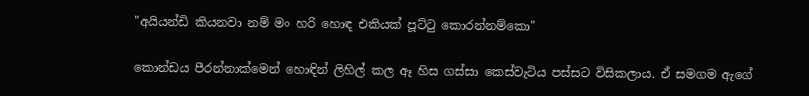"අයියන්ඩි කියනවා නම් මං හරි හොඳ එකියක් පූට්ටු කොරන්නම්කො"

කොන්ඩය පීරන්නාක්මෙන් හොඳින් ලිහිල් කල ඈ හිස ගස්සා කෙස්වැටිය පස්සට විසිකලාය. ඒ සමගම ඇගේ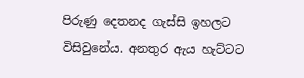පිරුණු දෙතනද ගැස්සි ඉහලට විසිවුනේය. අනතුර ඇය හැට්ටට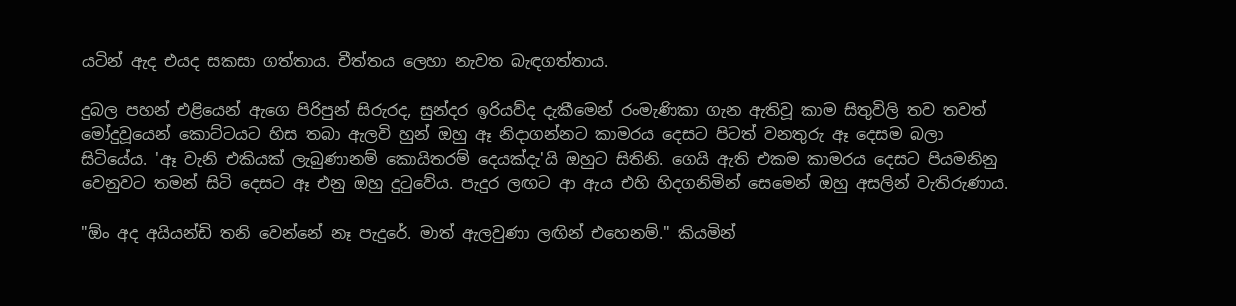යටින් ඇද එයද සකසා ගත්තාය. චීත්තය ලෙහා නැවත බැඳගත්තාය.

දුබල පහන් එළියෙන් ඇගෙ පිරිපුන් සිරුරද, සුන්දර ඉරියව්ද දැකීමෙන් රංමැණිකා ගැන ඇතිවූ කාම සිතුවිලි තව තවත් මෝදුවූයෙන් කොට්ටයට හිස තබා ඇලවි හුන් ඔහු ඈ නිදාගන්නට කාමරය දෙසට පිටත් වනතුරු ඈ දෙසම බලා සිටියේය. 'ඈ වැනි එකියක් ලැබුණානම් කොයිතරම් දෙයක්දැ'යි ඔහුට සිතිනි. ගෙයි ඇති එකම කාමරය දෙසට පියමනිනු වෙනුවට තමන් සිටි දෙසට ඈ එනු ඔහු දුටුවේය. පැදුර ලඟට ආ ඇය එහි හිදගනිමින් සෙමෙන් ඔහු අසලින් වැතිරුණාය.

"ඕං අද අයියන්ඩි තනි වෙන්නේ නෑ පැදුරේ. මාත් ඇලවුණා ලඟින් එහෙනම්." කියමින්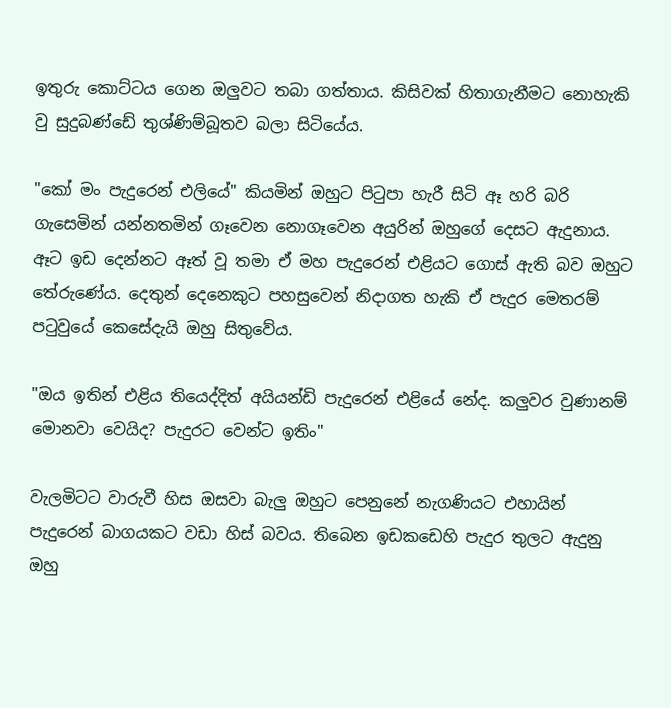ඉතුරු කොට්ටය ගෙන ඔලුවට තබා ගත්තාය. කිසිවක් හිතාගැනීමට නොහැකි වු සුදුබණ්ඩේ තුශ්ණිම්බූතව බලා සිටියේය.

"කෝ මං පැදුරෙන් එලියේ" කියමින් ඔහුට පිටුපා හැරී සිටි ඈ හරි බරි ගැසෙමින් යන්නතමින් ගෑවෙන නොගෑවෙන අයුරින් ඔහුගේ දෙසට ඇදුනාය. ඈට ඉඩ දෙන්නට ඈත් වූ තමා ඒ මහ පැදුරෙන් එළියට ගොස් ඇති බව ඔහුට තේරුණේය. දෙතුන් දෙනෙකුට පහසුවෙන් නිදාගත හැකි ඒ පැදුර මෙතරම් පටුවුයේ කෙසේදැයි ඔහු සිතුවේය.

"ඔය ඉතින් එළිය තියෙද්දිත් අයියන්ඩි පැදුරෙන් එළියේ නේද. කලුවර වුණානම් මොනවා වෙයිද? පැදුරට වෙන්ට ඉතිං"

වැලමිටට වාරුවී හිස ඔසවා බැලු ඔහුට පෙනුනේ නැගණියට එහායින් පැදුරෙන් බාගයකට වඩා හිස් බවය. තිබෙන ඉඩකඩෙහි පැදුර තුලට ඇදුනු ඔහු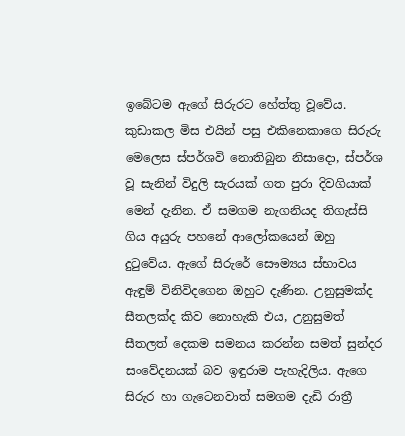ඉබේටම ඇගේ සිරුරට හේත්තු වූවේය. කුඩාකල මිස එයින් පසු එකිනෙකාගෙ සිරුරු මෙලෙස ස්පර්ශවි නොතිබුන නිසාදො, ස්පර්ශ වූ සැනින් විදුලි සැරයක් ගත පුරා දිවගියාක් මෙන් දැනින. ඒ සමගම නැගනියද තිගැස්සි ගිය අයුරු පහනේ ආලෝකයෙන් ඔහු දුටුවේය. ඇගේ සිරුරේ සෞම්‍යය ස්භාවය ඇඳුම් විනිවිදගෙන ඔහුට දැණින. උනුසුමක්ද සීතලක්ද කිව නොහැකි එය, උනුසුමත් සීතලත් දෙකම සමනය කරන්න සමත් සුන්දර සංවේදනයක් බව ඉඳුරාම පැහැදිලිය. ඇගෙ සිරුර හා ගැටෙනවාත් සමගම දැඩි රාත්‍රී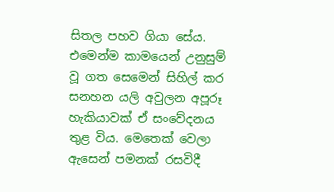සිතල පහව ගියා සේය. එමෙන්ම කාමයෙන් උනුසුම් වූ ගත සෙමෙන් සිහිල් කර සනහන යලි අවුලන අපූරූ හැකියාවක් ඒ සංවේදනය තුළ විය. මෙතෙක් වෙලා ඇසෙන් පමනක් රසවිදී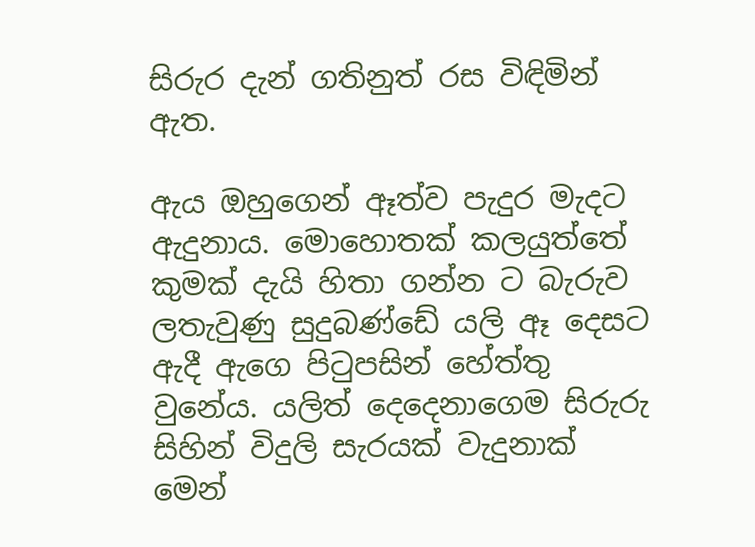සිරුර දැන් ගතිනුත් රස විඳිමින් ඇත.

ඇය ඔහුගෙන් ඈත්ව පැදුර මැදට ඇදුනාය. මොහොතක් කලයුත්තේ කුමක් දැයි හිතා ගන්න ට බැරුව ලතැවුණු සුදුබණ්ඩේ යලි ඈ දෙසට ඇදී ඇගෙ පිටුපසින් හේත්තු වුනේය. යලිත් දෙදෙනාගෙම සිරුරු සිහින් විදුලි සැරයක් වැදුනාක් මෙන්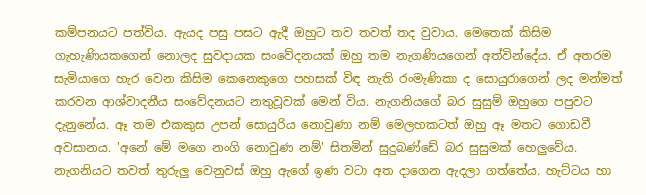කම්පනයට පත්විය. ඇයද පසු පසට ඇදී ඔහුට තව තවත් තද වුවාය. මෙතෙක් කිසිම ගැහැණියකගෙන් නොලද සුවදායක සංවේදනයක් ඔහු තම නැගණියගෙන් අත්වින්දේය. ඒ අතරම සැමියාගෙ හැර වෙන කිසිම කෙනෙකුගෙ පහසක් විඳ නැති රංමැණිකා ද සොයුරාගෙන් ලද මන්මත් කරවන ආශ්වාදනීය සංවේදනයට නතුවූවක් මෙන් විය. නැගනියගේ බර සුසුම් ඔහුගෙ පපුවට දැනුනේය. ඈ තම එකකුස උපන් සොයුරිය නොවුණා නම් මෙලහකටත් ඔහු ඈ මතට ගොඩවී අවසානය. 'අනේ මේ මගෙ නංගි නොවුණ නම්' සිතමින් සුදුබණ්ඩේ බර සුසුමක් හෙලුවේය. නැගනියට තවත් තුරුලු වෙනුවස් ඔහු ඇගේ ඉණ වටා අත දාගෙන ඇදලා ගත්තේය. හැට්ටය හා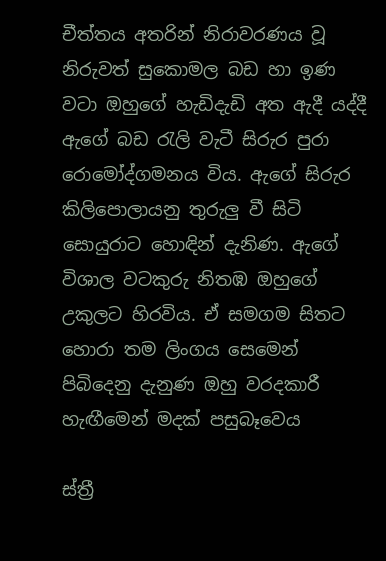චීත්තය අතරින් නිරාවරණය වූ නිරුවත් සුකොමල බඩ හා ඉණ වටා ඔහුගේ හැඩිදැඩි අත ඇදී යද්දී ඇගේ බඩ රැලි වැටී සිරුර පුරා රොමෝද්ගමනය විය. ඇගේ සිරුර කිලිපොලායනු තුරුලු වී සිටි සොයුරාට හොඳින් දැනිණ. ඇගේ විශාල වටකුරු නිතඹ ඔහුගේ උකුලට හිරවිය. ඒ සමගම සිතට හොරා තම ලිංගය සෙමෙන් පිබිදෙනු දැනුණ ඔහු වරදකාරී හැඟීමෙන් මදක් පසුබෑවෙය

ස්ත්‍රී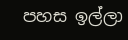පහස ඉල්ලා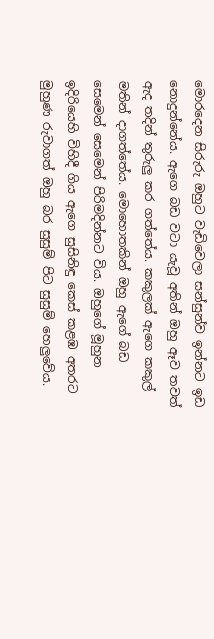මොරදෙන සිරුරු ඔහුට වැඩිවෙලා සන්සුන්ව ඉන්නට ඉඩ නොදුන්නේය. ඇගෙ බඩ වටා යැවූ අතින් ඔහු ඈව තවත් ඇද තදින් තුරුලු කර ගත්තේය. කකුලක් ඇගෙ කකුල් මතින් දාගත්තේය. මොහොතකින් ඔහු ඇගේ බඩ සෙමෙන් සෙමෙන් පිරිමදින්නට විය. ඔහුගේ මූහුන ඉදිරියෙහි විහිදී ගිය ඇගෙ සුසිනිඳු කෙස් කළඹ අතරට මුහුණ රුවාගත් ඔහු බර සුසුම් පිට සුසුම් හෙලුවේය.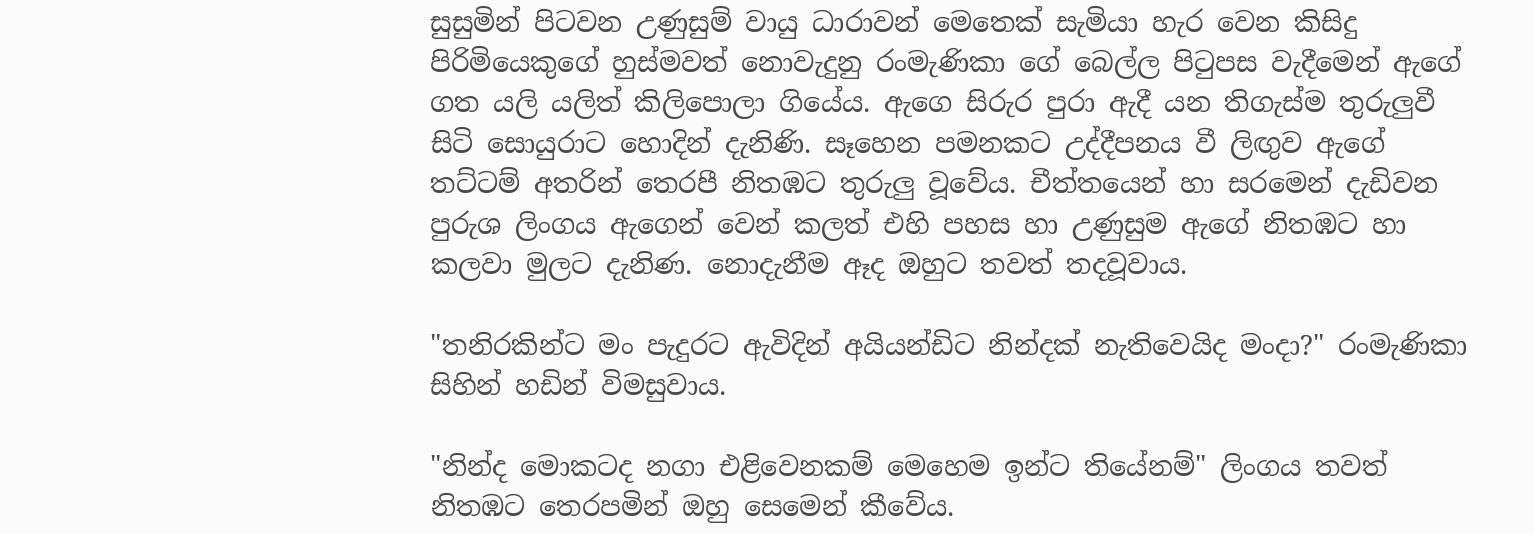සුසුමින් පිටවන උණුසුම් වායු ධාරාවන් මෙතෙක් සැමියා හැර වෙන කිසිදු පිරිමියෙකුගේ හුස්මවත් නොවැදුනු රංමැණිකා ගේ බෙල්ල පිටුපස වැදීමෙන් ඇගේ ගත යලි යලිත් කිලිපොලා ගියේය. ඇගෙ සිරුර පුරා ඇදී යන තිගැස්ම තුරුලුවී සිටි සොයුරාට හොදින් දැනිණි. සෑහෙන පමනකට උද්දීපනය වී ලිඟුව ඇගේ තට්ටම් අතරින් තෙරපී නිතඹට තුරුලු වූවේය. චීත්තයෙන් හා සරමෙන් දැඩිවන පුරුශ ලිංගය ඇගෙන් වෙන් කලත් එහි පහස හා උණුසුම ඇගේ නිතඹට හා කලවා මුලට දැනිණ. නොදැනීම ඈද ඔහුට තවත් තදවූවාය.

"තනිරකින්ට මං පැදුරට ඇවිදින් අයියන්ඩිට නින්දක් නැතිවෙයිද මංදා?" රංමැණිකා සිහින් හඩින් විමසුවාය.

"නින්ද මොකටද නගා එළිවෙනකම් මෙහෙම ඉන්ට තියේනම්" ලිංගය තවත් නිතඹට තෙරපමින් ඔහු සෙමෙන් කීවේය.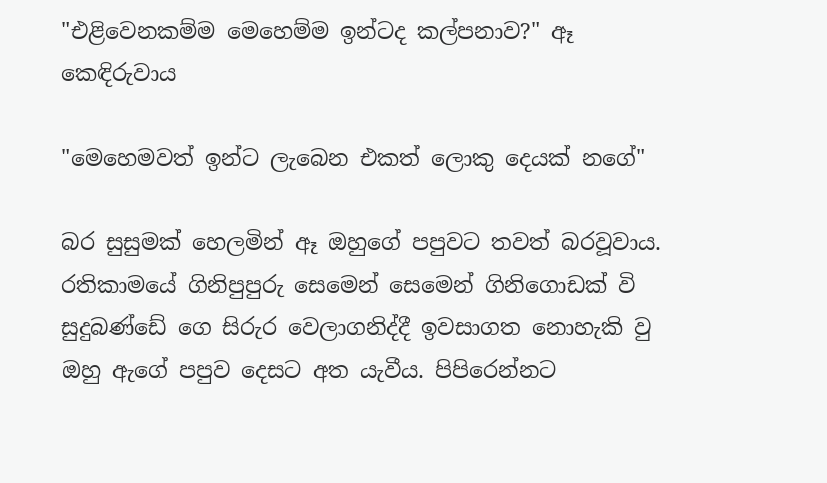"එළිවෙනකම්ම මෙහෙම්ම ඉන්ටද කල්පනාව?" ඈ කෙඳිරුවාය

"මෙහෙමවත් ඉන්ට ලැබෙන එකත් ලොකු දෙයක් නගේ"

බර සුසුමක් හෙලමින් ඈ ඔහුගේ පපුවට තවත් බරවූවාය. රතිකාමයේ ගිනිපුපුරු සෙමෙන් සෙමෙන් ගිනිගොඩක් වි සුදුබණ්ඩේ ගෙ සිරුර වෙලාගනිද්දී ඉවසාගත නොහැකි වු ඔහු ඇගේ පපුව දෙසට අත යැවීය. පිපිරෙන්නට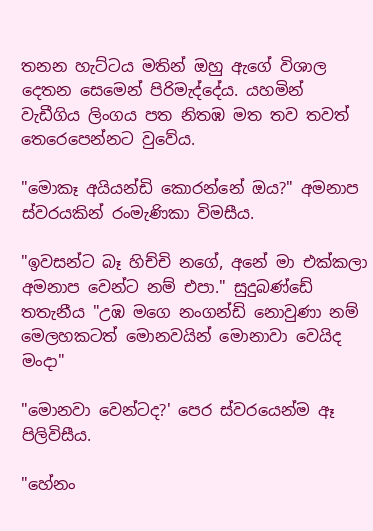තනන හැට්ටය මතින් ඔහු ඇගේ විශාල දෙතන සෙමෙන් පිරිමැද්දේය. යහමින් වැඩීගිය ලිංගය පත නිතඹ මත තව තවත් තෙරෙපෙන්නට වුවේය.

"මොකෑ අයියන්ඩි කොරන්නේ ඔය?" අමනාප ස්වරයකින් රංමැණිකා විමසීය.

"ඉවසන්ට බෑ හිච්චි නගේ, අනේ මා එක්කලා අමනාප වෙන්ට නම් එපා." සුදුබණ්ඩේ තතැනීය "උඹ මගෙ නංගන්ඩි නොවුණා නම් මෙලහකටත් මොනවයින් මොනාවා වෙයිද මංදා"

"මොනවා වෙන්ටද?' පෙර ස්වරයෙන්ම ඈ පිලිවිසීය.

"හේනං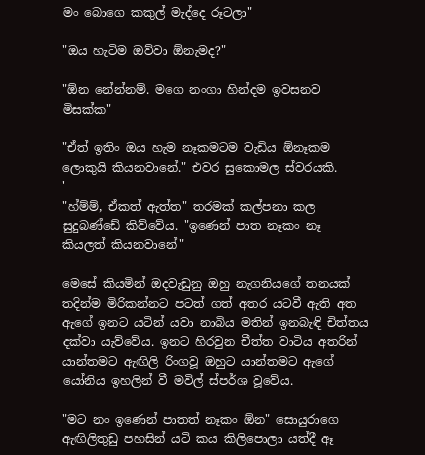මං බොගෙ කකුල් මැද්දෙ රූටලා"

"ඔය හැටිම ඔව්වා ඕනැමද?"

"ඕන නේන්නම්. මගෙ නංගා හින්දම ඉවසනව මිසක්ක"

"ඒත් ඉතිං ඔය හැම නෑකමටම වැඩිය ඕනෑකම ලොකුයි කියනවානේ." එවර සුකොමල ස්වරයකි.
'
"හ්ම්ම්, ඒකත් ඇත්ත" තරමක් කල්පනා කල සුදුබණ්ඩේ කිව්වේය. "ඉණෙන් පාත නෑකං නෑ කියලත් කියනවානේ"

මෙසේ කියමින් ඔදවැඩුනු ඔහු නැගනියගේ තනයක් තදින්ම මිරිකන්නට පටත් ගත් අතර යටවී ඇති අත ඇගේ ඉනට යටින් යවා නාබිය මතින් ඉනබැඳි චිත්තය දක්වා යැව්වේය. ඉනට හිරවුන චීත්ත වාටිය අතරින් යාන්තමට ඇඟිලි රිංගවූ ඔහුට යාන්තමට ඇගේ යෝනිය ඉහලින් වී මවිල් ස්පර්ශ වූවේය.

"මට නං ඉණෙන් පාතත් නෑකං ඕන" සොයුරාගෙ ඇඟිලිතුඩු පහසින් යටි කය කිලිපොලා යත්දී ඈ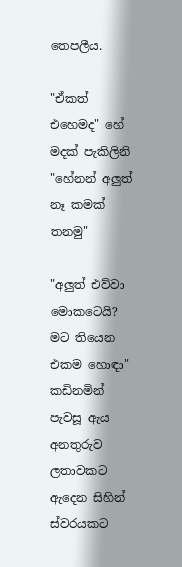තෙපලීය.

"ඒකත් එහෙමද" හේ මදක් පැකිලිනි "හේනන් අලුත් නෑ කමක් තනමු"

"අලුත් එව්වා මොකටෙයි? මට තියෙන එකම හොඳා" කඩිනමින් පැවසූ ඇය අනතුරුව ලතාවකට ඇදෙන සිහින් ස්වරයකට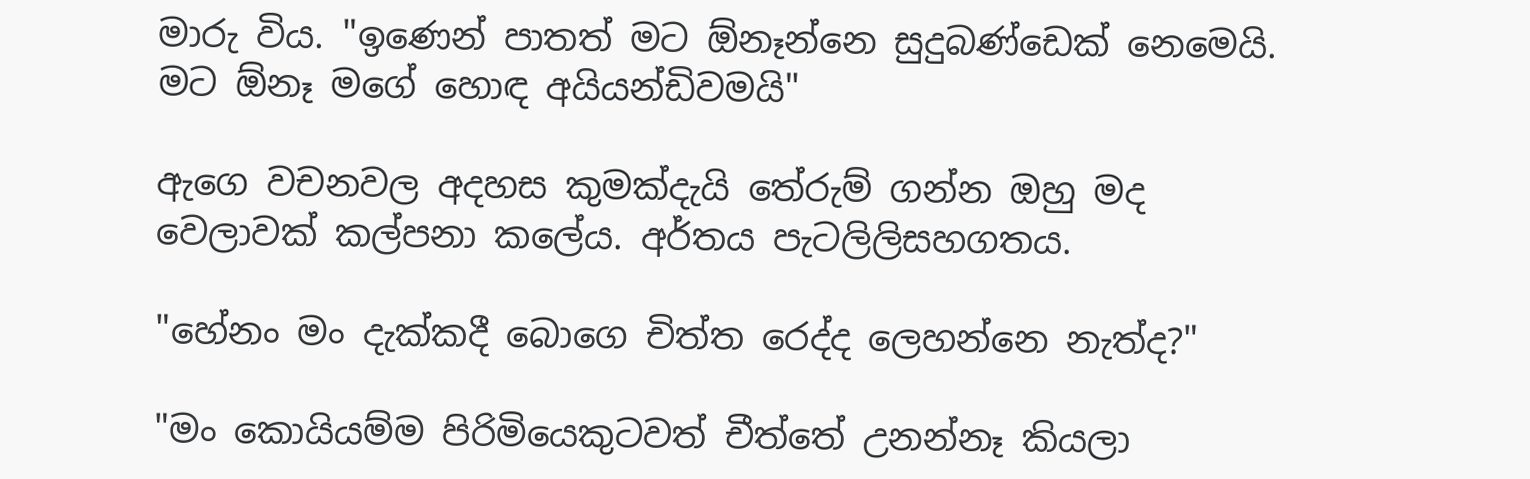මාරු විය. "ඉණෙන් පාතත් මට ඕනෑන්නෙ සුදුබණ්ඩෙක් නෙමෙයි. මට ඕනෑ මගේ හොඳ අයියන්ඩිවමයි"

ඇගෙ වචනවල අදහස කුමක්දැයි තේරුම් ගන්න ඔහු මද වෙලාවක් කල්පනා කලේය. අර්තය පැටලිලිසහගතය.

"හේනං මං දැක්කදී බොගෙ චිත්ත රෙද්ද ලෙහන්නෙ නැත්ද?"

"මං කොයියම්ම පිරිමියෙකුටවත් චීත්තේ උනන්නෑ කියලා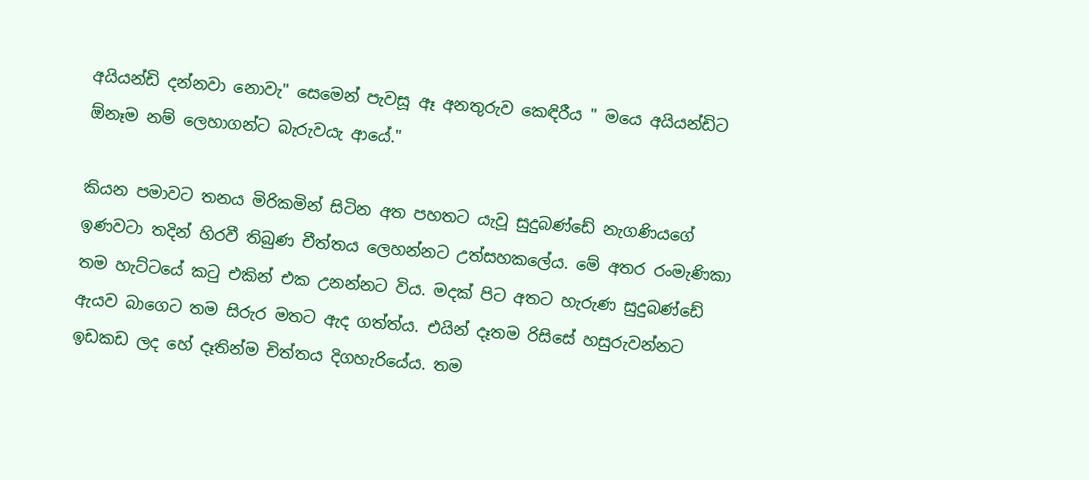අයියන්ඩි දන්නවා නොවැ" සෙමෙන් පැවසූ ඈ අනතුරුව කෙඳිරීය " මයෙ අයියන්ඩිට ඕනෑම නම් ලෙහාගන්ට බැරුවයැ ආයේ."

කියන පමාවට තනය මිරිකමින් සිටින අත පහතට යැවූ සුදුබණ්ඩේ නැගණියගේ ඉණවටා තදින් හිරවී තිබුණ චීත්තය ලෙහන්නට උත්සහකලේය. මේ අතර රංමැණිකා තම හැට්ටයේ කටු එකින් එක උනන්නට විය. මදක් පිට අතට හැරුණ සුදුබණ්ඩේ ඇයව බාගෙට තම සිරුර මතට ඇද ගත්ත්ය. එයින් දෑතම රිසිසේ හසුරුවන්නට ඉඩකඩ ලද හේ දෑතින්ම චිත්තය දිගහැරියේය. තම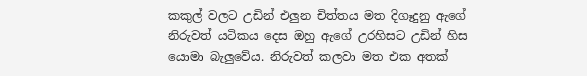කකුල් වලට උඩින් එලුන චිත්තය මත දිගෑදුනු ඇගේ නිරුවත් යටිකය දෙස ඔහු ඇගේ උරහිසට උඩින් හිස යොමා බැලුවේය. නිරුවත් කලවා මත එක අතක්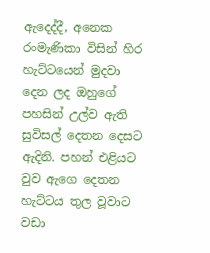ඇදෙද්දී, අනෙක රංමැණිකා විසින් හිර හැට්ටයෙන් මුදවා දෙන ලද ඔහුගේ පහසින් උල්ව ඇති සුවිසල් දෙතන දෙසට ඇදිනි. පහන් එළියට වුව ඇගෙ දෙතන හැට්ටය තුල වූවාට වඩා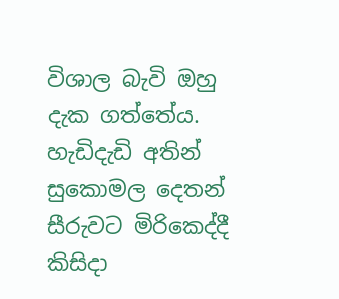විශාල බැවි ඔහු දැක ගත්තේය. හැඩිදැඩි අතින් සුකොමල දෙතන් සීරුවට මිරිකෙද්දී කිසිදා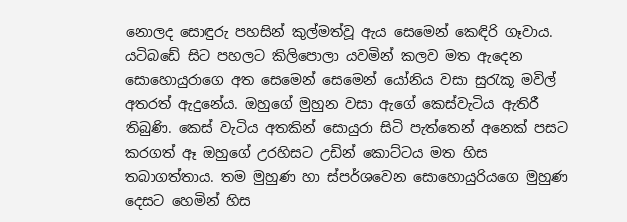නොලද සොඳුරු පහසින් කුල්මත්වූ ඇය සෙමෙන් කෙඳිරි ගෑවාය. යටිබඩේ සිට පහලට කිලිපොලා යවමින් කලව මත ඇදෙන සොහොයුරාගෙ අත සෙමෙන් සෙමෙන් යෝනිය වසා සුරැකූ මවිල් අතරත් ඇදුනේය. ඔහුගේ මුහුන වසා ඇගේ කෙස්වැටිය ඇතිරී තිබුණි. කෙස් වැටිය අතකින් සොයුරා සිටි පැත්තෙන් අනෙක් පසට කරගත් ඈ ඔහුගේ උරහිසට උඩින් කොට්ටය මත හිස තබාගත්තාය. තම මුහුණ හා ස්පර්ශවෙන සොහොයුරියගෙ මුහුණ දෙසට හෙමින් හිස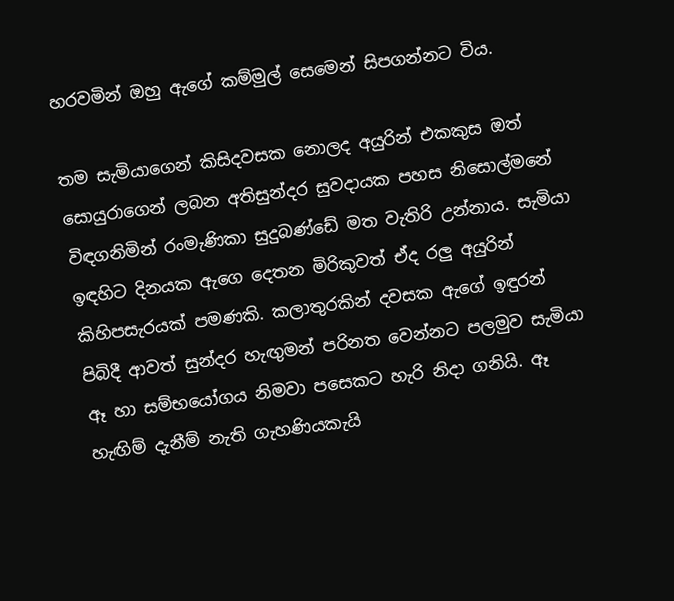හරවමින් ඔහු ඇගේ කම්මුල් සෙමෙන් සිපගන්නට විය.

තම සැමියාගෙන් කිසිදවසක නොලද අයුරින් එකකුස ඔත් සොයුරාගෙන් ලබන අතිසුන්දර සුවදායක පහස නිසොල්මනේ විඳගනිමින් රංමැණිකා සුදුබණ්ඩේ මත වැතිරි උන්නාය. සැමියා ඉඳහිට දිනයක ඇගෙ දෙතන මිරිකුවත් ඒද රලු අයුරින් කිහිපසැරයක් පමණකි. කලාතුරකින් දවසක ඇගේ ඉඳුරන් පිබිදී ආවත් සුන්දර හැඟුමන් පරිනත වෙන්නට පලමුව සැමියා ඈ හා සම්භයෝගය නිමවා පසෙකට හැරි නිදා ගනියි. ඈ හැඟිම් දැනීම් නැති ගැහණියකැයි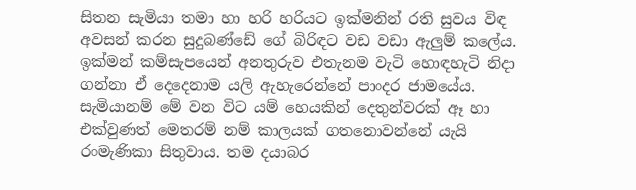සිතන සැමියා තමා හා හරි හරියට ඉක්මනින් රති සුවය විඳ අවසන් කරන සුදුබණ්ඩේ ගේ බිරිඳට වඩ වඩා ඇලුම් කලේය. ඉක්මන් කම්සැපයෙන් අනතුරුව එතැනම වැටි හොඳහැටි නිදා ගන්නා ඒ දෙදෙනාම යලි ඇහැරෙන්නේ පාංදර ජාමයේය. සැමියානම් මේ වන විට යම් හෙයකින් දෙතුන්වරක් ඈ හා එක්වුණත් මෙතරම් නම් කාලයක් ගතනොවන්නේ යැයි රංමැණිකා සිතුවාය. තම දයාබර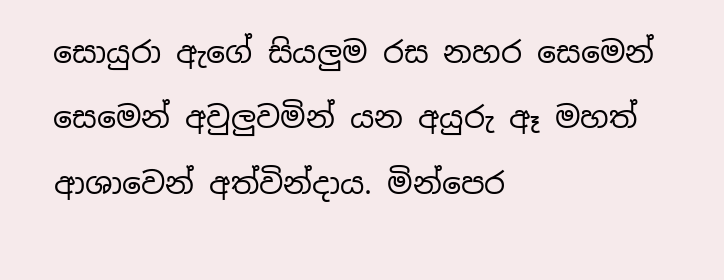සොයුරා ඇගේ සියලුම රස නහර සෙමෙන් සෙමෙන් අවුලුවමින් යන අයුරු ඈ මහත් ආශාවෙන් අත්වින්දාය. මින්පෙර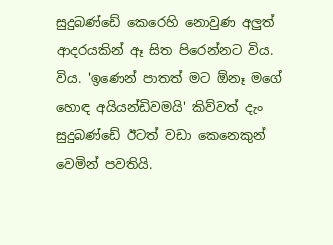සුදුබණ්ඩේ කෙරෙහි නොවුණ අලුත් ආදරයකින් ඈ සිත පිරෙන්නට විය. විය. 'ඉණෙන් පාතත් මට ඕනෑ මගේ හොඳ අයියන්ඩිවමයි' කිව්වත් දැං සුදුබණ්ඩේ ඊටත් වඩා කෙනෙකුන් වෙමින් පවතියි.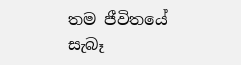තම ජීවිතයේ සැබෑ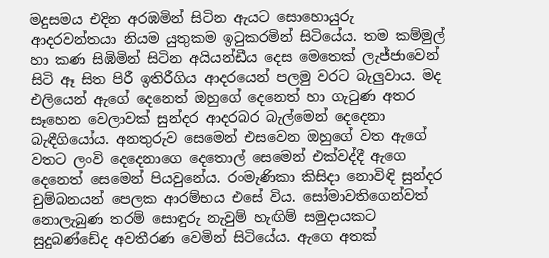මදුසමය එදින අරඹමින් සිටින ඇයට සොහොයුරු ආදරවන්තයා නියම යුතුකම ඉටුකරමින් සිටියේය. තම කම්මුල් හා කණ සිඹිමින් සිටින අයියන්ඩීය දෙස මෙතෙක් ලැජ්ජාවෙන් සිටි ඈ සිත පිරී ඉතිරීගිය ආදරයෙන් පලමු වරට බැලුවාය. මද එලියෙන් ඇගේ දෙනෙත් ඔහුගේ දෙනෙත් හා ගැටුණ අතර සෑහෙන වෙලාවක් සුන්දර ආදරබර බැල්මෙන් දෙදෙනා බැඳීගියෝය. අනතුරුව සෙමෙන් එසවෙන ඔහුගේ වත ඇගේ වතට ලංවි දෙදෙනාගෙ දෙතොල් සෙමෙන් එක්වද්දී ඇගෙ දෙනෙත් සෙමෙන් පියවුනේය. රංමැණිකා කිසිදා නොවිඳි සුන්දර චුම්බනයන් පෙලක ආරම්භය එසේ විය. සෝමාවතිගෙන්වත් නොලැබුණ තරම් සොඳුරු නැවුම් හැඟිම් සමුදායකට සුදුබණ්ඩේද අවතීරණ වෙමින් සිටියේය. ඇගෙ අතක්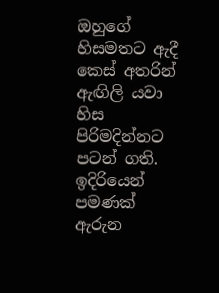ඔහුගේ හිසමතට ඇදී කෙස් අතරින් ඇඟිලි යවා හිස පිරිමදින්නට පටන් ගති. ඉදිරියෙන් පමණක් ඇරුන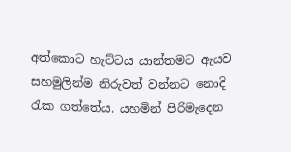අත්කොට හැට්ටය යාන්තමට ඇයව සහමුලින්ම නිරුවත් වන්නට නොදි රැක ගත්තේය. යහමින් පිරිමැදෙන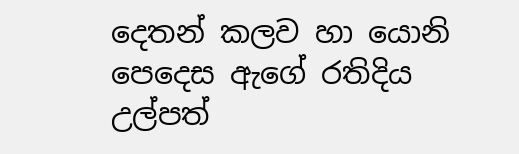දෙතන් කලව හා යොනි පෙදෙස ඇගේ රතිදිය උල්පත්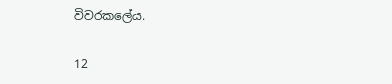විවරකලේය.

12